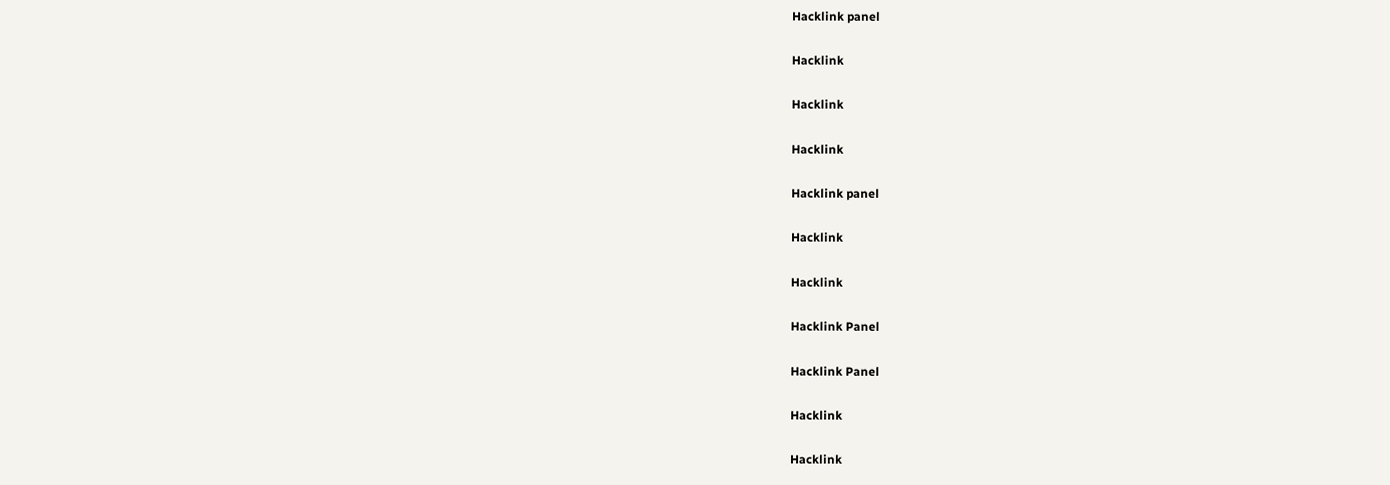Hacklink panel

Hacklink

Hacklink

Hacklink

Hacklink panel

Hacklink

Hacklink

Hacklink Panel

Hacklink Panel

Hacklink

Hacklink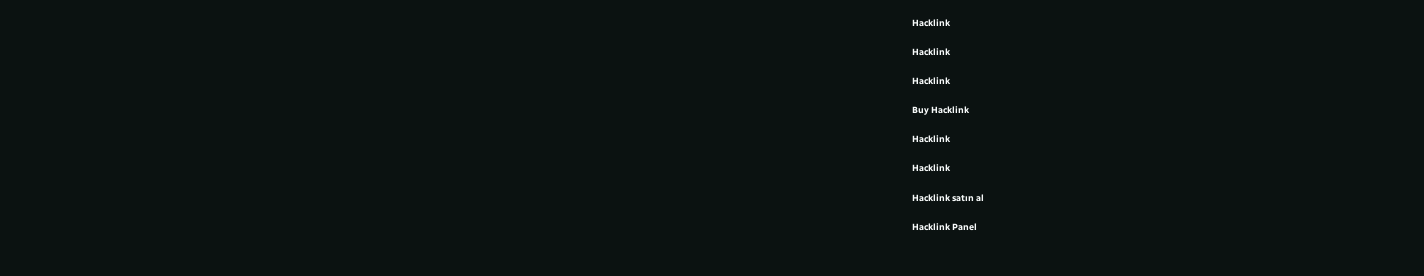Hacklink

Hacklink

Hacklink

Buy Hacklink

Hacklink

Hacklink

Hacklink satın al

Hacklink Panel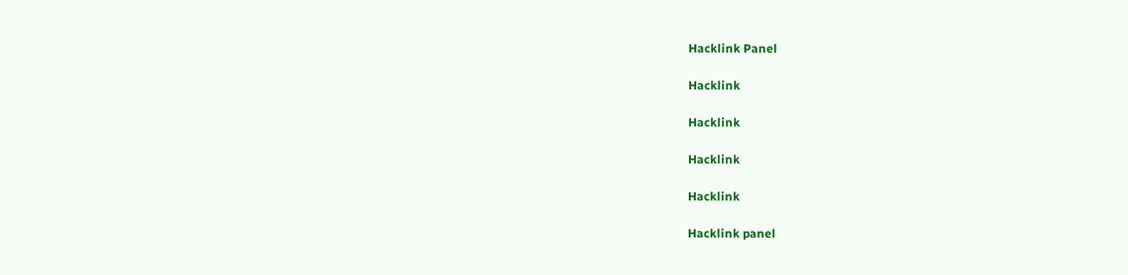Hacklink Panel

Hacklink

Hacklink

Hacklink

Hacklink

Hacklink panel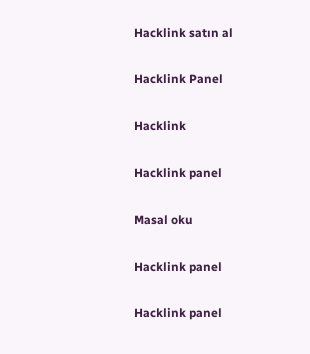Hacklink satın al

Hacklink Panel

Hacklink

Hacklink panel

Masal oku

Hacklink panel

Hacklink panel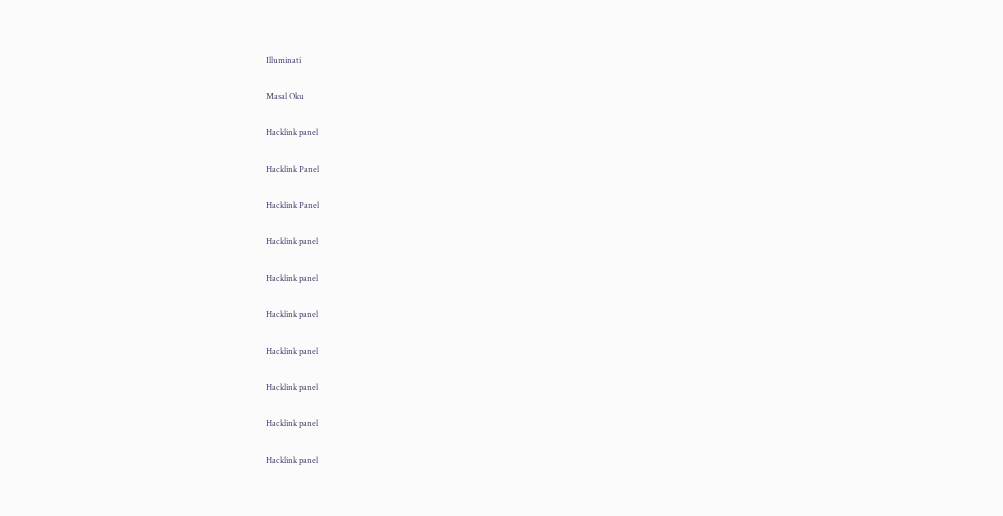Illuminati

Masal Oku

Hacklink panel

Hacklink Panel

Hacklink Panel

Hacklink panel

Hacklink panel

Hacklink panel

Hacklink panel

Hacklink panel

Hacklink panel

Hacklink panel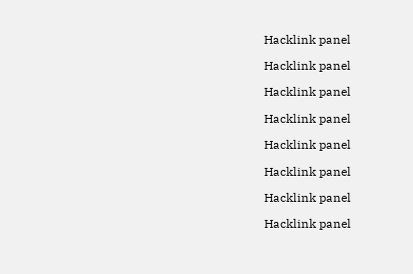Hacklink panel

Hacklink panel

Hacklink panel

Hacklink panel

Hacklink panel

Hacklink panel

Hacklink panel

Hacklink panel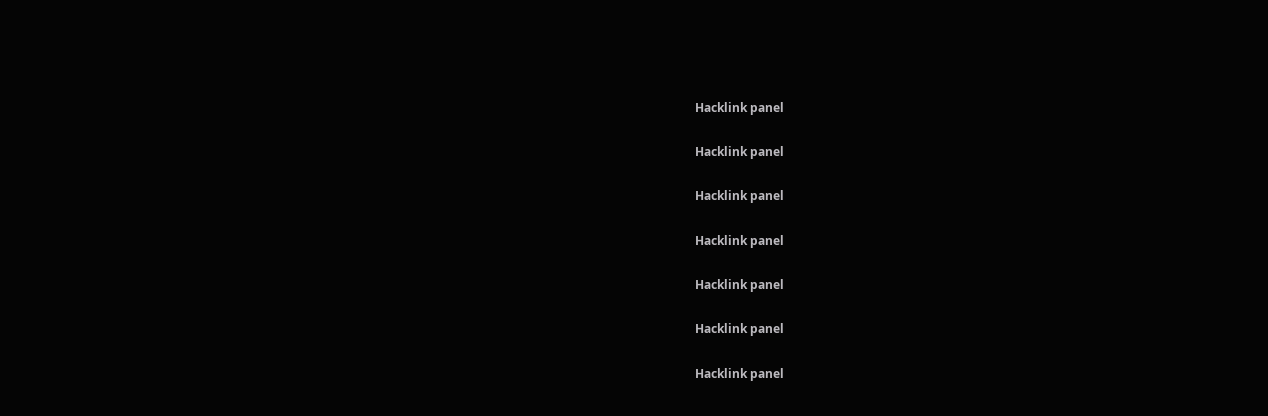Hacklink panel

Hacklink panel

Hacklink panel

Hacklink panel

Hacklink panel

Hacklink panel

Hacklink panel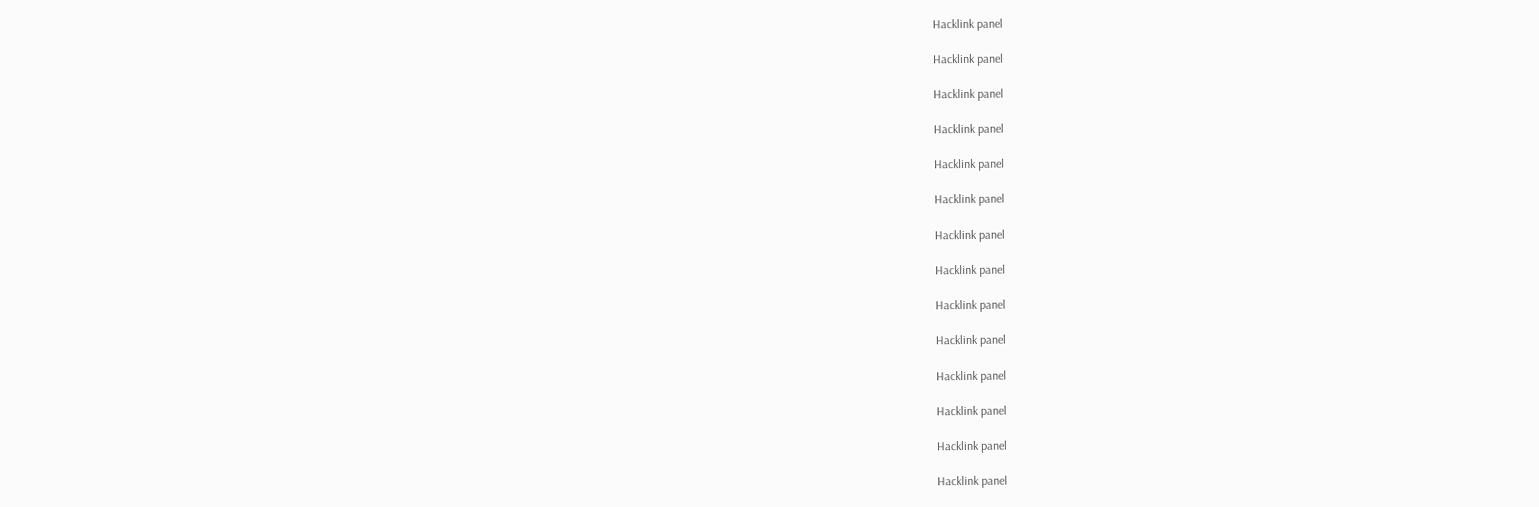Hacklink panel

Hacklink panel

Hacklink panel

Hacklink panel

Hacklink panel

Hacklink panel

Hacklink panel

Hacklink panel

Hacklink panel

Hacklink panel

Hacklink panel

Hacklink panel

Hacklink panel

Hacklink panel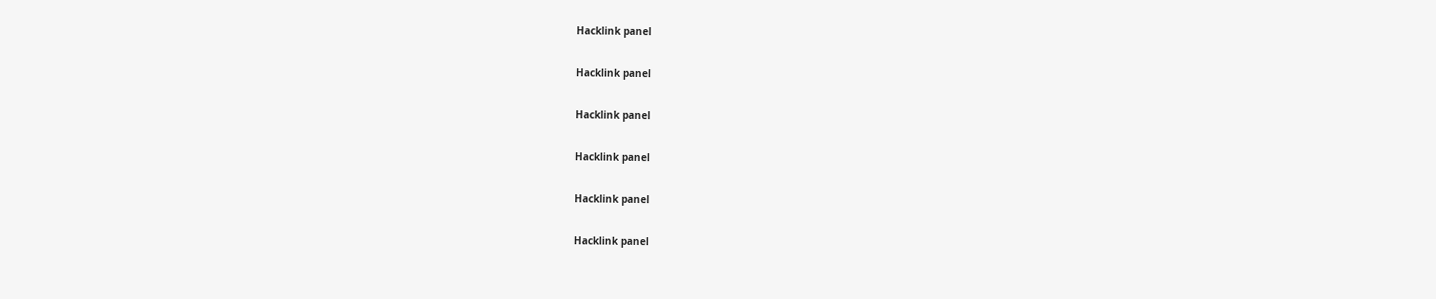Hacklink panel

Hacklink panel

Hacklink panel

Hacklink panel

Hacklink panel

Hacklink panel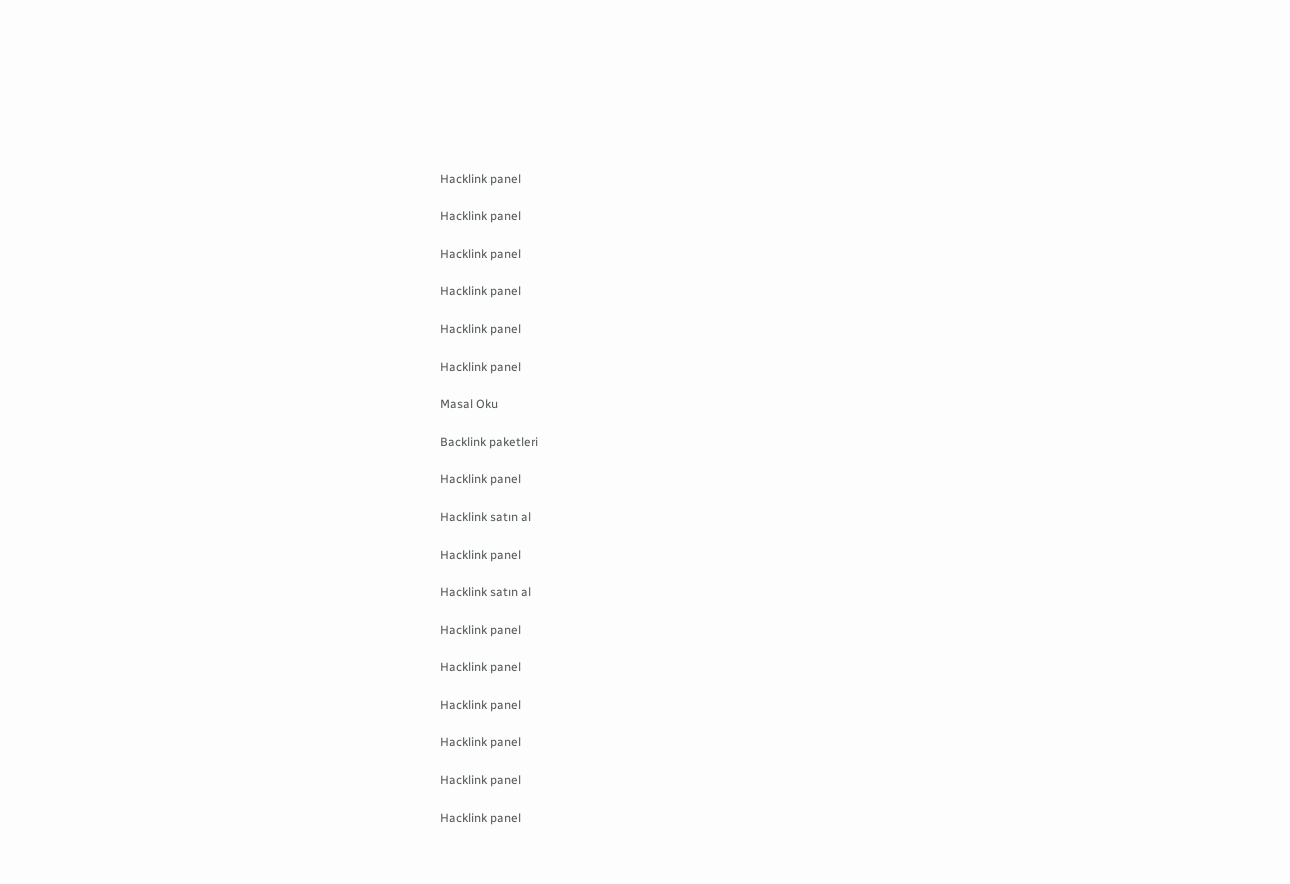Hacklink panel

Hacklink panel

Hacklink panel

Hacklink panel

Hacklink panel

Hacklink panel

Masal Oku

Backlink paketleri

Hacklink panel

Hacklink satın al

Hacklink panel

Hacklink satın al

Hacklink panel

Hacklink panel

Hacklink panel

Hacklink panel

Hacklink panel

Hacklink panel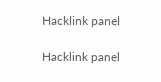Hacklink panel

Hacklink panel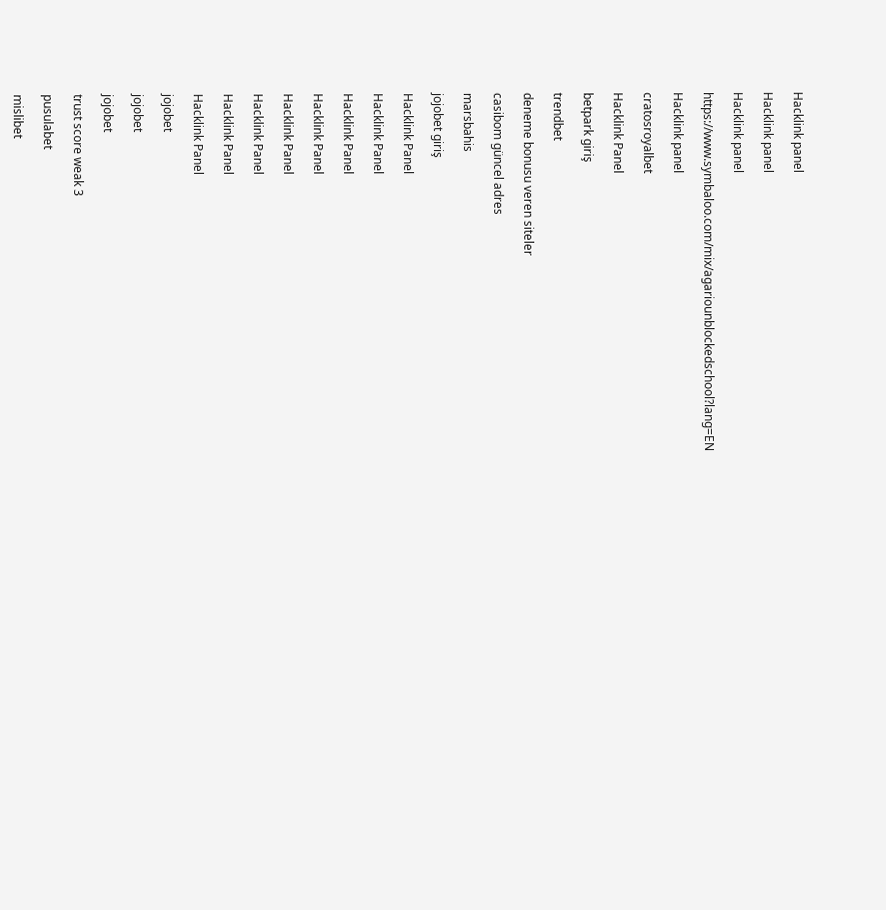Hacklink panel

Hacklink panel

Hacklink panel

https://www.symbaloo.com/mix/agariounblockedschool?lang=EN

Hacklink panel

cratosroyalbet

Hacklink Panel

betpark giriş

trendbet

deneme bonusu veren siteler

casibom güncel adres

marsbahis

jojobet giriş

Hacklink Panel

Hacklink Panel

Hacklink Panel

Hacklink Panel

Hacklink Panel

Hacklink Panel

Hacklink Panel

Hacklink Panel

jojobet

jojobet

jojobet

trust score weak 3

pusulabet

mislibet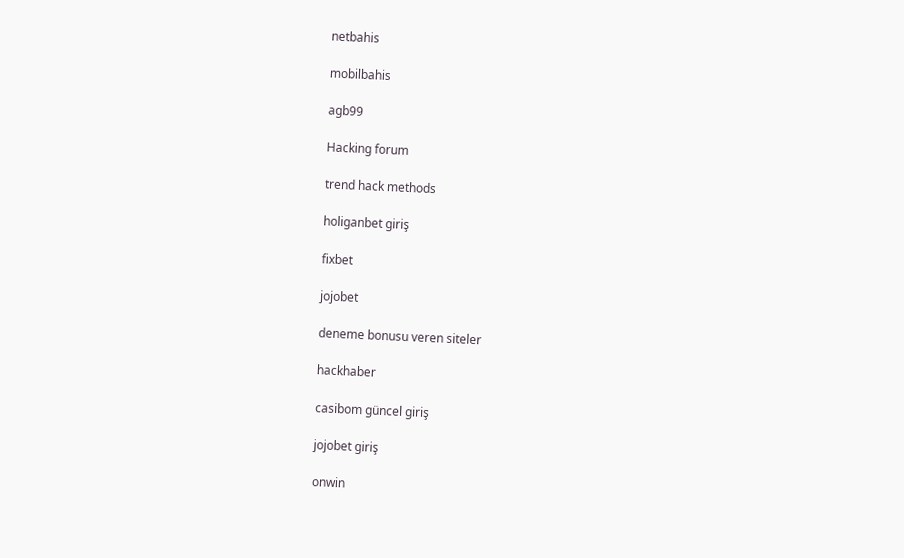netbahis

mobilbahis

agb99

Hacking forum

trend hack methods

holiganbet giriş

fixbet

jojobet

deneme bonusu veren siteler

hackhaber

casibom güncel giriş

jojobet giriş

onwin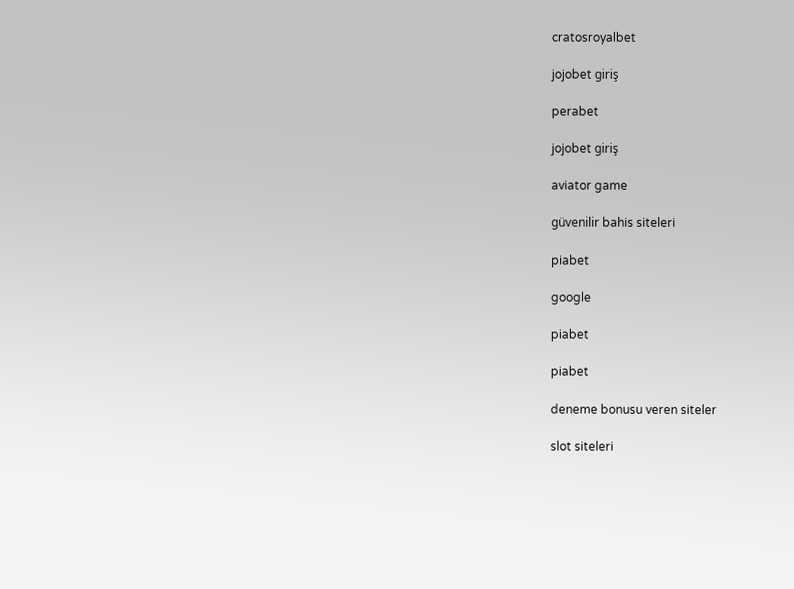cratosroyalbet

jojobet giriş

perabet

jojobet giriş

aviator game

güvenilir bahis siteleri

piabet

google

piabet

piabet

deneme bonusu veren siteler

slot siteleri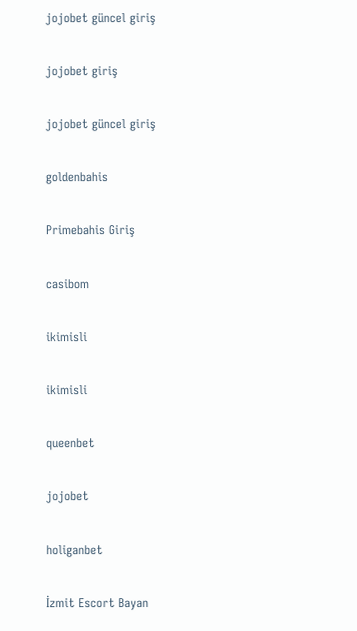jojobet güncel giriş

jojobet giriş

jojobet güncel giriş

goldenbahis

Primebahis Giriş

casibom

ikimisli

ikimisli

queenbet

jojobet

holiganbet

İzmit Escort Bayan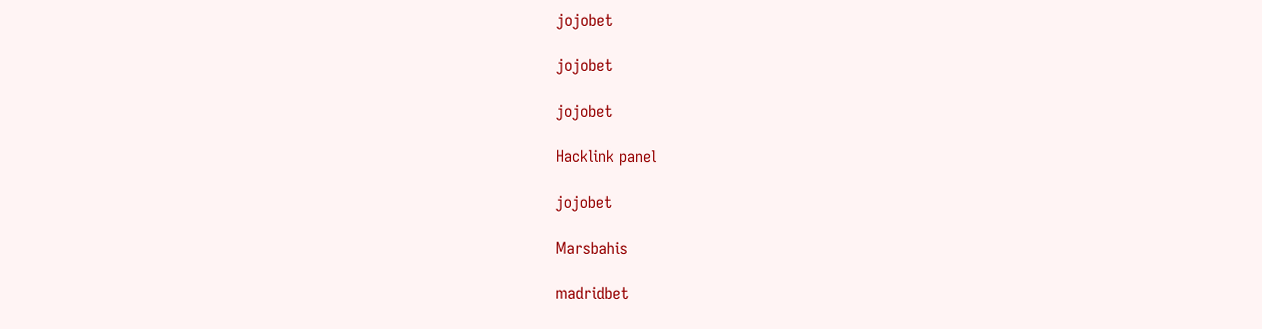jojobet

jojobet

jojobet

Hacklink panel

jojobet

Marsbahis

madridbet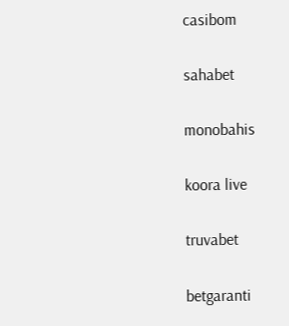casibom

sahabet

monobahis

koora live

truvabet

betgaranti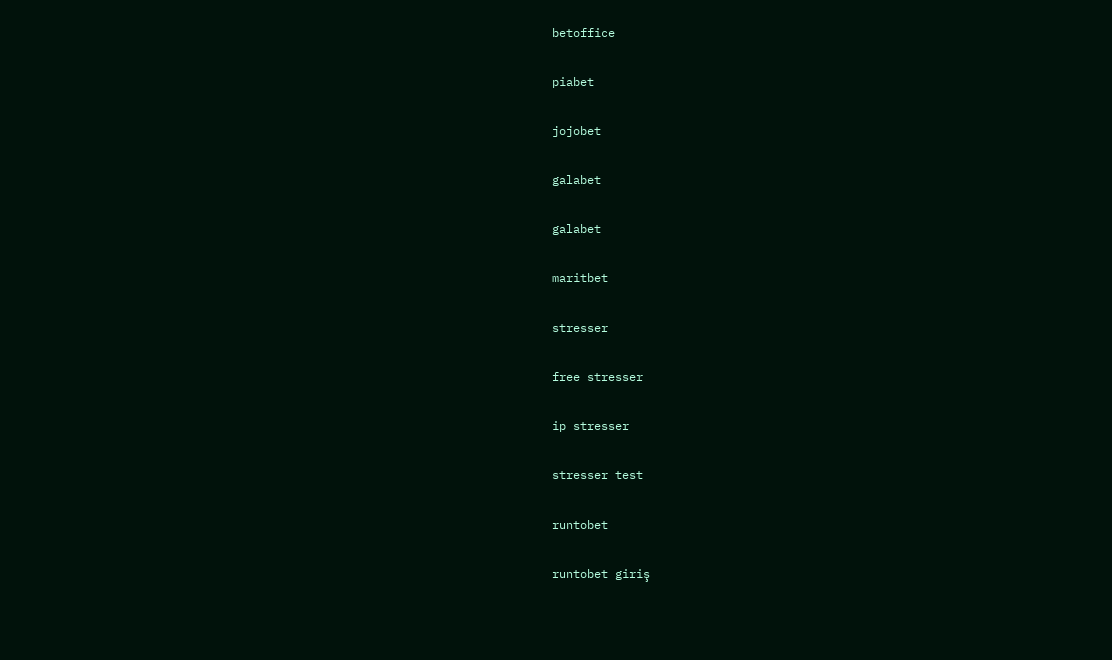betoffice

piabet

jojobet

galabet

galabet

maritbet

stresser

free stresser

ip stresser

stresser test

runtobet

runtobet giriş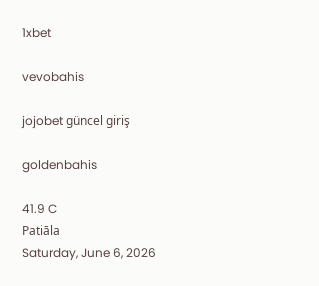1xbet

vevobahis

jojobet güncel giriş

goldenbahis

41.9 C
Patiāla
Saturday, June 6, 2026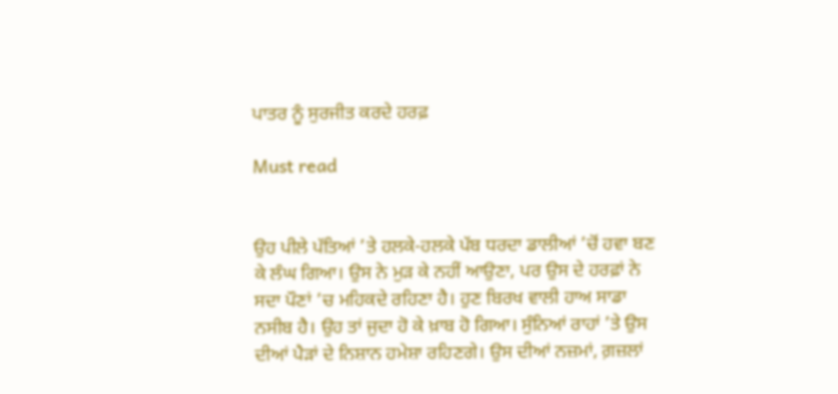ਪਾਤਰ ਨੂੰ ਸੁਰਜੀਤ ਕਰਦੇ ਹਰਫ਼

Must read


ਉਹ ਪੀਲੇ ਪੱਤਿਆਂ ’ਤੇ ਹਲਕੇ-ਹਲਕੇ ਪੱਬ ਧਰਦਾ ਡਾਲੀਆਂ ’ਚੋਂ ਹਵਾ ਬਣ ਕੇ ਲੰਘ ਗਿਆ। ਉਸ ਨੇ ਮੁੜ ਕੇ ਨਹੀਂ ਆਉਣਾ, ਪਰ ਉਸ ਦੇ ਹਰਫ਼ਾਂ ਨੇ ਸਦਾ ਪੌਣਾਂ ’ਚ ਮਹਿਕਦੇ ਰਹਿਣਾ ਹੈ। ਹੁਣ ਬਿਰਖ ਵਾਲੀ ਹਾਅ ਸਾਡਾ ਨਸੀਬ ਹੈ। ਉਹ ਤਾਂ ਜੁਦਾ ਹੋ ਕੇ ਖ਼ਾਬ ਹੋ ਗਿਆ। ਸੁੰਨਿਆਂ ਰਾਹਾਂ ’ਤੇ ਉਸ ਦੀਆਂ ਪੈੜਾਂ ਦੇ ਨਿਸ਼ਾਨ ਹਮੇਸ਼ਾ ਰਹਿਣਗੇ। ਉਸ ਦੀਆਂ ਨਜ਼ਮਾਂ, ਗ਼ਜ਼ਲਾਂ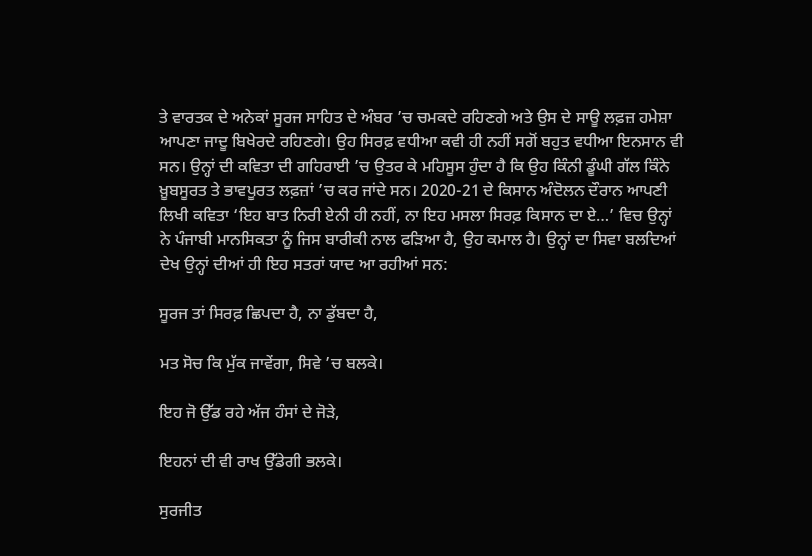ਤੇ ਵਾਰਤਕ ਦੇ ਅਨੇਕਾਂ ਸੂਰਜ ਸਾਹਿਤ ਦੇ ਅੰਬਰ ’ਚ ਚਮਕਦੇ ਰਹਿਣਗੇ ਅਤੇ ਉਸ ਦੇ ਸਾਊ ਲਫ਼ਜ਼ ਹਮੇਸ਼ਾ ਆਪਣਾ ਜਾਦੂ ਬਿਖੇਰਦੇ ਰਹਿਣਗੇ। ਉਹ ਸਿਰਫ਼ ਵਧੀਆ ਕਵੀ ਹੀ ਨਹੀਂ ਸਗੋਂ ਬਹੁਤ ਵਧੀਆ ਇਨਸਾਨ ਵੀ ਸਨ। ਉਨ੍ਹਾਂ ਦੀ ਕਵਿਤਾ ਦੀ ਗਹਿਰਾਈ ’ਚ ਉਤਰ ਕੇ ਮਹਿਸੂਸ ਹੁੰਦਾ ਹੈ ਕਿ ਉਹ ਕਿੰਨੀ ਡੂੰਘੀ ਗੱਲ ਕਿੰਨੇ ਖ਼ੂਬਸੂਰਤ ਤੇ ਭਾਵਪੂਰਤ ਲਫ਼ਜ਼ਾਂ ’ਚ ਕਰ ਜਾਂਦੇ ਸਨ। 2020-21 ਦੇ ਕਿਸਾਨ ਅੰਦੋਲਨ ਦੌਰਾਨ ਆਪਣੀ ਲਿਖੀ ਕਵਿਤਾ ‘ਇਹ ਬਾਤ ਨਿਰੀ ਏਨੀ ਹੀ ਨਹੀਂ, ਨਾ ਇਹ ਮਸਲਾ ਸਿਰਫ਼ ਕਿਸਾਨ ਦਾ ਏ…’ ਵਿਚ ਉਨ੍ਹਾਂ ਨੇ ਪੰਜਾਬੀ ਮਾਨਸਿਕਤਾ ਨੂੰ ਜਿਸ ਬਾਰੀਕੀ ਨਾਲ ਫੜਿਆ ਹੈ, ਉਹ ਕਮਾਲ ਹੈ। ਉਨ੍ਹਾਂ ਦਾ ਸਿਵਾ ਬਲਦਿਆਂ ਦੇਖ ਉਨ੍ਹਾਂ ਦੀਆਂ ਹੀ ਇਹ ਸਤਰਾਂ ਯਾਦ ਆ ਰਹੀਆਂ ਸਨ:

ਸੂਰਜ ਤਾਂ ਸਿਰਫ਼ ਛਿਪਦਾ ਹੈ, ਨਾ ਡੁੱਬਦਾ ਹੈ,

ਮਤ ਸੋਚ ਕਿ ਮੁੱਕ ਜਾਵੇਂਗਾ, ਸਿਵੇ ’ਚ ਬਲਕੇ।

ਇਹ ਜੋ ਉੱਡ ਰਹੇ ਅੱਜ ਹੰਸਾਂ ਦੇ ਜੋੜੇ,

ਇਹਨਾਂ ਦੀ ਵੀ ਰਾਖ ਉੱਡੇਗੀ ਭਲਕੇ।

ਸੁਰਜੀਤ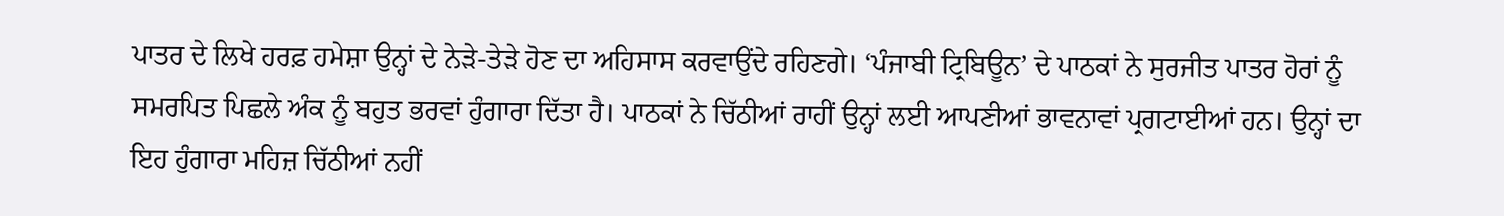ਪਾਤਰ ਦੇ ਲਿਖੇ ਹਰਫ਼ ਹਮੇਸ਼ਾ ਉਨ੍ਹਾਂ ਦੇ ਨੇੜੇ-ਤੇੜੇ ਹੋਣ ਦਾ ਅਹਿਸਾਸ ਕਰਵਾਉਂਦੇ ਰਹਿਣਗੇ। ‘ਪੰਜਾਬੀ ਟ੍ਰਿਬਿਊਨ’ ਦੇ ਪਾਠਕਾਂ ਨੇ ਸੁਰਜੀਤ ਪਾਤਰ ਹੋਰਾਂ ਨੂੰ ਸਮਰਪਿਤ ਪਿਛਲੇ ਅੰਕ ਨੂੰ ਬਹੁਤ ਭਰਵਾਂ ਹੁੰਗਾਰਾ ਦਿੱਤਾ ਹੈ। ਪਾਠਕਾਂ ਨੇ ਚਿੱਠੀਆਂ ਰਾਹੀਂ ਉਨ੍ਹਾਂ ਲਈ ਆਪਣੀਆਂ ਭਾਵਨਾਵਾਂ ਪ੍ਰਗਟਾਈਆਂ ਹਨ। ਉਨ੍ਹਾਂ ਦਾ ਇਹ ਹੁੰਗਾਰਾ ਮਹਿਜ਼ ਚਿੱਠੀਆਂ ਨਹੀਂ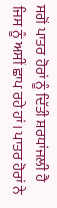ਸਗੋਂ ਪਾਤਰ ਹੋਰਾਂ ਨੂੰ ਦਿੱਤੀ ਸ਼ਰਧਾਂਜਲੀ ਹੈ ਜਿਸ ਨੂੰ ਅਸੀਂ ਛਾਪ ਰਹੇ ਹਾਂ। ਪਾਤਰ ਹੋਰਾਂ ਨੇ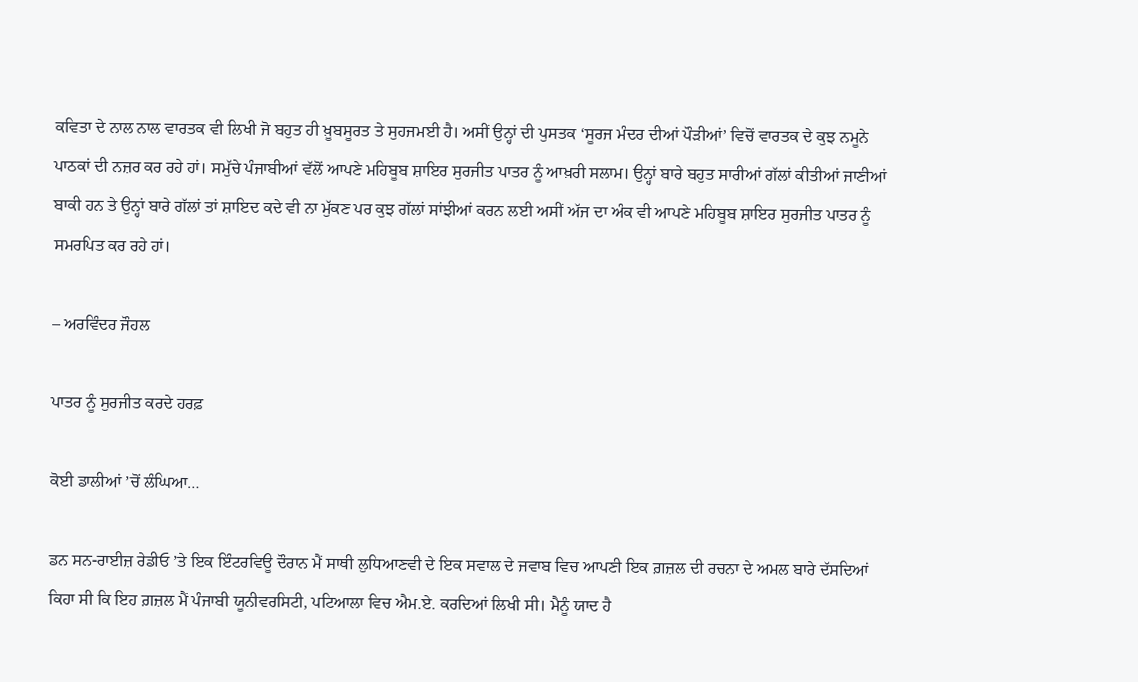ਕਵਿਤਾ ਦੇ ਨਾਲ ਨਾਲ ਵਾਰਤਕ ਵੀ ਲਿਖੀ ਜੋ ਬਹੁਤ ਹੀ ਖ਼ੂਬਸੂਰਤ ਤੇ ਸੁਹਜਮਈ ਹੈ। ਅਸੀਂ ਉਨ੍ਹਾਂ ਦੀ ਪੁਸਤਕ ‘ਸੂਰਜ ਮੰਦਰ ਦੀਆਂ ਪੌੜੀਆਂ’ ਵਿਚੋਂ ਵਾਰਤਕ ਦੇ ਕੁਝ ਨਮੂਨੇ ਪਾਠਕਾਂ ਦੀ ਨਜ਼ਰ ਕਰ ਰਹੇ ਹਾਂ। ਸਮੁੱਚੇ ਪੰਜਾਬੀਆਂ ਵੱਲੋਂ ਆਪਣੇ ਮਹਿਬੂਬ ਸ਼ਾਇਰ ਸੁਰਜੀਤ ਪਾਤਰ ਨੂੰ ਆਖ਼ਰੀ ਸਲਾਮ। ਉਨ੍ਹਾਂ ਬਾਰੇ ਬਹੁਤ ਸਾਰੀਆਂ ਗੱਲਾਂ ਕੀਤੀਆਂ ਜਾਣੀਆਂ ਬਾਕੀ ਹਨ ਤੇ ਉਨ੍ਹਾਂ ਬਾਰੇ ਗੱਲਾਂ ਤਾਂ ਸ਼ਾਇਦ ਕਦੇ ਵੀ ਨਾ ਮੁੱਕਣ ਪਰ ਕੁਝ ਗੱਲਾਂ ਸਾਂਝੀਆਂ ਕਰਨ ਲਈ ਅਸੀਂ ਅੱਜ ਦਾ ਅੰਕ ਵੀ ਆਪਣੇ ਮਹਿਬੂਬ ਸ਼ਾਇਰ ਸੁਰਜੀਤ ਪਾਤਰ ਨੂੰ ਸਮਰਪਿਤ ਕਰ ਰਹੇ ਹਾਂ।

– ਅਰਵਿੰਦਰ ਜੌਹਲ

ਪਾਤਰ ਨੂੰ ਸੁਰਜੀਤ ਕਰਦੇ ਹਰਫ਼

ਕੋਈ ਡਾਲੀਆਂ ’ਚੋਂ ਲੰਘਿਆ…

ਡਨ ਸਨ-ਰਾਈਜ਼ ਰੇਡੀਓ ’ਤੇ ਇਕ ਇੰਟਰਵਿਊ ਦੌਰਾਨ ਮੈਂ ਸਾਥੀ ਲੁਧਿਆਣਵੀ ਦੇ ਇਕ ਸਵਾਲ ਦੇ ਜਵਾਬ ਵਿਚ ਆਪਣੀ ਇਕ ਗ਼ਜ਼ਲ ਦੀ ਰਚਨਾ ਦੇ ਅਮਲ ਬਾਰੇ ਦੱਸਦਿਆਂ ਕਿਹਾ ਸੀ ਕਿ ਇਹ ਗ਼ਜ਼ਲ ਮੈਂ ਪੰਜਾਬੀ ਯੂਨੀਵਰਸਿਟੀ, ਪਟਿਆਲਾ ਵਿਚ ਐਮ.ਏ. ਕਰਦਿਆਂ ਲਿਖੀ ਸੀ। ਮੈਨੂੰ ਯਾਦ ਹੈ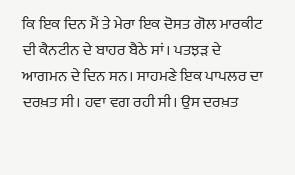ਕਿ ਇਕ ਦਿਨ ਮੈਂ ਤੇ ਮੇਰਾ ਇਕ ਦੋਸਤ ਗੋਲ ਮਾਰਕੀਟ ਦੀ ਕੈਨਟੀਨ ਦੇ ਬਾਹਰ ਬੈਠੇ ਸਾਂ। ਪਤਝੜ ਦੇ ਆਗਮਨ ਦੇ ਦਿਨ ਸਨ। ਸਾਹਮਣੇ ਇਕ ਪਾਪਲਰ ਦਾ ਦਰਖ਼ਤ ਸੀ। ਹਵਾ ਵਗ ਰਹੀ ਸੀ। ਉਸ ਦਰਖ਼ਤ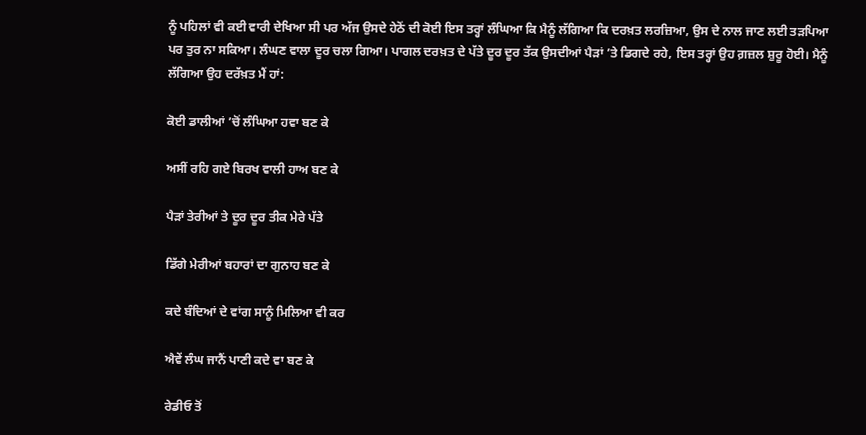ਨੂੰ ਪਹਿਲਾਂ ਵੀ ਕਈ ਵਾਰੀ ਦੇਖਿਆ ਸੀ ਪਰ ਅੱਜ ਉਸਦੇ ਹੇਠੋਂ ਦੀ ਕੋਈ ਇਸ ਤਰ੍ਹਾਂ ਲੰਘਿਆ ਕਿ ਮੈਨੂੰ ਲੱਗਿਆ ਕਿ ਦਰਖ਼ਤ ਲਰਜ਼ਿਆ, ਉਸ ਦੇ ਨਾਲ ਜਾਣ ਲਈ ਤੜਪਿਆ ਪਰ ਤੁਰ ਨਾ ਸਕਿਆ। ਲੰਘਣ ਵਾਲਾ ਦੂਰ ਚਲਾ ਗਿਆ। ਪਾਗਲ ਦਰਖ਼ਤ ਦੇ ਪੱਤੇ ਦੂਰ ਦੂਰ ਤੱਕ ਉਸਦੀਆਂ ਪੈੜਾਂ ’ਤੇ ਡਿਗਦੇ ਰਹੇ, ਇਸ ਤਰ੍ਹਾਂ ਉਹ ਗ਼ਜ਼ਲ ਸ਼ੁਰੂ ਹੋਈ। ਮੈਨੂੰ ਲੱਗਿਆ ਉਹ ਦਰੱਖ਼ਤ ਮੈਂ ਹਾਂ:

ਕੋਈ ਡਾਲੀਆਂ ’ਚੋਂ ਲੰਘਿਆ ਹਵਾ ਬਣ ਕੇ

ਅਸੀਂ ਰਹਿ ਗਏ ਬਿਰਖ ਵਾਲੀ ਹਾਅ ਬਣ ਕੇ

ਪੈੜਾਂ ਤੇਰੀਆਂ ਤੇ ਦੂਰ ਦੂਰ ਤੀਕ ਮੇਰੇ ਪੱਤੇ

ਡਿੱਗੇ ਮੇਰੀਆਂ ਬਹਾਰਾਂ ਦਾ ਗੁਨਾਹ ਬਣ ਕੇ

ਕਦੇ ਬੰਦਿਆਂ ਦੇ ਵਾਂਗ ਸਾਨੂੰ ਮਿਲਿਆ ਵੀ ਕਰ

ਐਵੇਂ ਲੰਘ ਜਾਨੈਂ ਪਾਣੀ ਕਦੇ ਵਾ ਬਣ ਕੇ

ਰੇਡੀਓ ਤੋਂ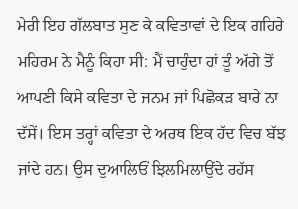ਮੇਰੀ ਇਹ ਗੱਲਬਾਤ ਸੁਣ ਕੇ ਕਵਿਤਾਵਾਂ ਦੇ ਇਕ ਗਹਿਰੇ ਮਹਿਰਮ ਨੇ ਮੈਨੂੰ ਕਿਹਾ ਸੀ: ਮੈਂ ਚਾਹੁੰਦਾ ਹਾਂ ਤੂੰ ਅੱਗੇ ਤੋਂ ਆਪਣੀ ਕਿਸੇ ਕਵਿਤਾ ਦੇ ਜਨਮ ਜਾਂ ਪਿਛੋਕੜ ਬਾਰੇ ਨਾ ਦੱਸੇਂ। ਇਸ ਤਰ੍ਹਾਂ ਕਵਿਤਾ ਦੇ ਅਰਥ ਇਕ ਹੱਦ ਵਿਚ ਬੱਝ ਜਾਂਦੇ ਹਨ। ਉਸ ਦੁਆਲਿਓਂ ਝਿਲਮਿਲਾਉਂਦੇ ਰਹੱਸ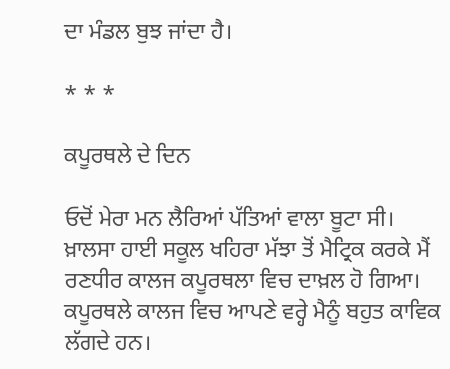ਦਾ ਮੰਡਲ ਬੁਝ ਜਾਂਦਾ ਹੈ।

* * *

ਕਪੂਰਥਲੇ ਦੇ ਦਿਨ

ਓਦੋਂ ਮੇਰਾ ਮਨ ਲੈਰਿਆਂ ਪੱਤਿਆਂ ਵਾਲਾ ਬੂਟਾ ਸੀ। ਖ਼ਾਲਸਾ ਹਾਈ ਸਕੂਲ ਖਹਿਰਾ ਮੱਝਾ ਤੋਂ ਮੈਟ੍ਰਿਕ ਕਰਕੇ ਮੈਂ ਰਣਧੀਰ ਕਾਲਜ ਕਪੂਰਥਲਾ ਵਿਚ ਦਾਖ਼ਲ ਹੋ ਗਿਆ। ਕਪੂਰਥਲੇ ਕਾਲਜ ਵਿਚ ਆਪਣੇ ਵਰ੍ਹੇ ਮੈਨੂੰ ਬਹੁਤ ਕਾਵਿਕ ਲੱਗਦੇ ਹਨ।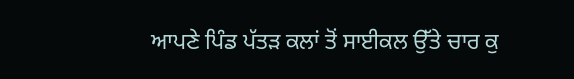ਆਪਣੇ ਪਿੰਡ ਪੱਤੜ ਕਲਾਂ ਤੋਂ ਸਾਈਕਲ ਉੱਤੇ ਚਾਰ ਕੁ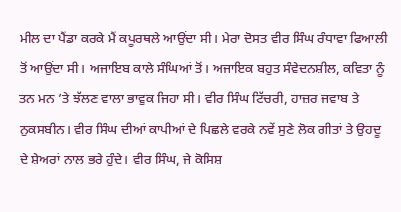ਮੀਲ ਦਾ ਪੈਂਡਾ ਕਰਕੇ ਮੈਂ ਕਪੂਰਥਲੇ ਆਉਂਦਾ ਸੀ। ਮੇਰਾ ਦੋਸਤ ਵੀਰ ਸਿੰਘ ਰੰਧਾਵਾ ਫਿਆਲੀ ਤੋਂ ਆਉਂਦਾ ਸੀ। ਅਜਾਇਬ ਕਾਲੇ ਸੰਘਿਆਂ ਤੋਂ। ਅਜਾਇਕ ਬਹੁਤ ਸੰਵੇਦਨਸ਼ੀਲ, ਕਵਿਤਾ ਨੂੰ ਤਨ ਮਨ ’ਤੇ ਝੱਲਣ ਵਾਲਾ ਭਾਵੁਕ ਜਿਹਾ ਸੀ। ਵੀਰ ਸਿੰਘ ਟਿੱਚਰੀ, ਹਾਜ਼ਰ ਜਵਾਬ ਤੇ ਨੁਕਸਬੀਨ। ਵੀਰ ਸਿੰਘ ਦੀਆਂ ਕਾਪੀਆਂ ਦੇ ਪਿਛਲੇ ਵਰਕੇ ਨਵੇਂ ਸੁਣੇ ਲੋਕ ਗੀਤਾਂ ਤੇ ਉਹਦੂ ਦੇ ਸ਼ੇਅਰਾਂ ਨਾਲ ਭਰੇ ਹੁੰਦੇ। ਵੀਰ ਸਿੰਘ, ਜੇ ਕੋਸਿਸ਼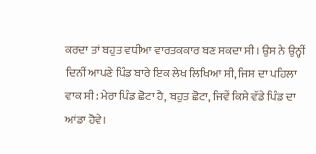ਕਰਦਾ ਤਾਂ ਬਹੁਤ ਵਧੀਆ ਵਾਰਤਕਕਾਰ ਬਣ ਸਕਦਾ ਸੀ। ਉਸ ਨੇ ਉਨ੍ਹੀਂ ਦਿਨੀਂ ਆਪਣੇ ਪਿੰਡ ਬਾਰੇ ਇਕ ਲੇਖ ਲਿਖਿਆ ਸੀ, ਜਿਸ ਦਾ ਪਹਿਲਾ ਵਾਕ ਸੀ: ਮੇਰਾ ਪਿੰਡ ਛੋਟਾ ਹੈ, ਬਹੁਤ ਛੋਟਾ, ਜਿਵੇਂ ਕਿਸੇ ਵੱਡੇ ਪਿੰਡ ਦਾ ਆਂਡਾ ਹੋਵੇ।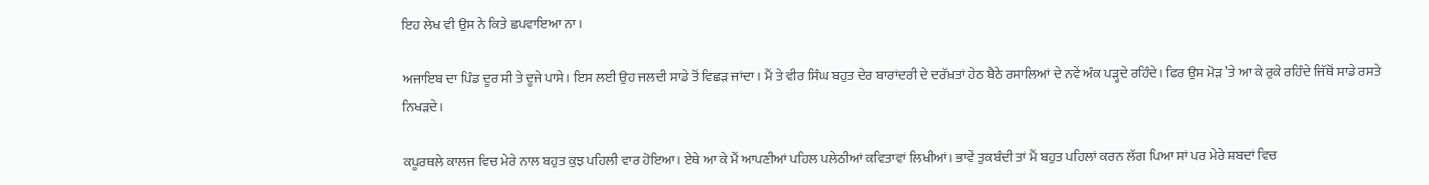ਇਹ ਲੇਖ ਵੀ ਉਸ ਨੇ ਕਿਤੇ ਛਪਵਾਇਆ ਨਾ।

ਅਜਾਇਬ ਦਾ ਪਿੰਡ ਦੂਰ ਸੀ ਤੇ ਦੂਜੇ ਪਾਸੇ। ਇਸ ਲਈ ਉਹ ਜਲਦੀ ਸਾਡੇ ਤੋਂ ਵਿਛੜ ਜਾਂਦਾ। ਮੈਂ ਤੇ ਵੀਰ ਸਿੰਘ ਬਹੁਤ ਦੇਰ ਬਾਰਾਂਦਰੀ ਦੇ ਦਰੱਖ਼ਤਾਂ ਹੇਠ ਬੈਠੇ ਰਸਾਲਿਆਂ ਦੇ ਨਵੇਂ ਅੰਕ ਪੜ੍ਹਦੇ ਰਹਿੰਦੇ। ਫਿਰ ਉਸ ਮੋੜ ’ਤੇ ਆ ਕੇ ਰੁਕੇ ਰਹਿੰਦੇ ਜਿੱਥੋਂ ਸਾਡੇ ਰਸਤੇ ਨਿਖੜਦੇ।

ਕਪੂਰਥਲੇ ਕਾਲਜ ਵਿਚ ਮੇਰੇ ਨਾਲ ਬਹੁਤ ਕੁਝ ਪਹਿਲੀ ਵਾਰ ਹੋਇਆ। ਏਥੇ ਆ ਕੇ ਮੈਂ ਆਪਣੀਆਂ ਪਹਿਲ ਪਲੇਠੀਆਂ ਕਵਿਤਾਵਾਂ ਲਿਖੀਆਂ। ਭਾਵੇਂ ਤੁਕਬੰਦੀ ਤਾਂ ਮੈਂ ਬਹੁਤ ਪਹਿਲਾਂ ਕਰਨ ਲੱਗ ਪਿਆ ਸਾਂ ਪਰ ਮੇਰੇ ਸ਼ਬਦਾਂ ਵਿਚ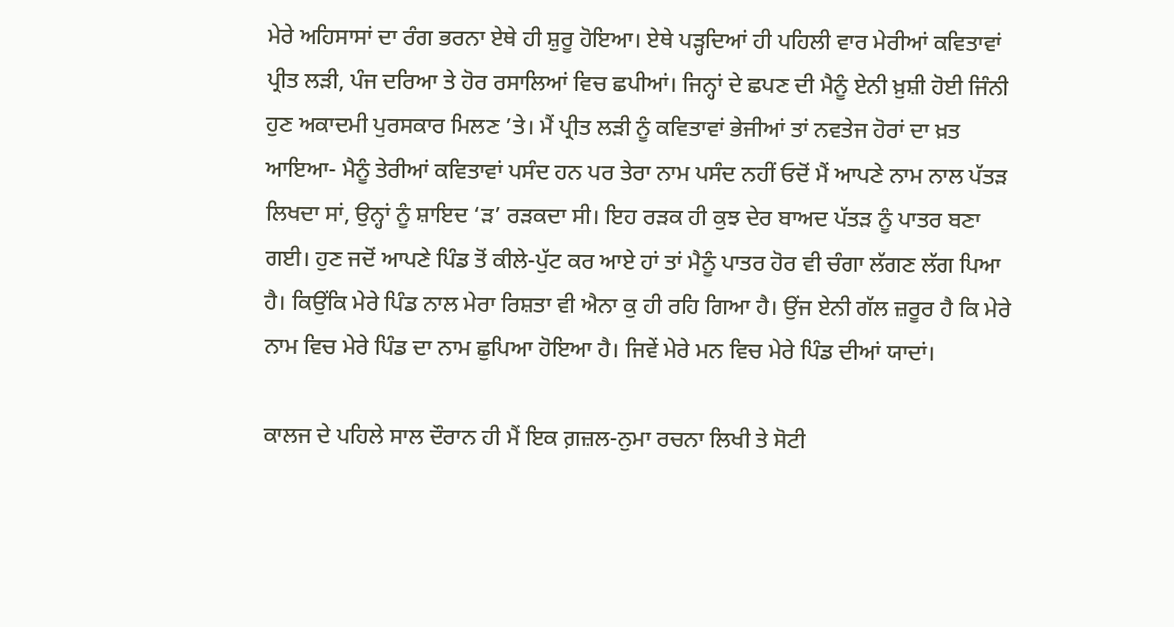ਮੇਰੇ ਅਹਿਸਾਸਾਂ ਦਾ ਰੰਗ ਭਰਨਾ ਏਥੇ ਹੀ ਸ਼ੁਰੂ ਹੋਇਆ। ਏਥੇ ਪੜ੍ਹਦਿਆਂ ਹੀ ਪਹਿਲੀ ਵਾਰ ਮੇਰੀਆਂ ਕਵਿਤਾਵਾਂ ਪ੍ਰੀਤ ਲੜੀ, ਪੰਜ ਦਰਿਆ ਤੇ ਹੋਰ ਰਸਾਲਿਆਂ ਵਿਚ ਛਪੀਆਂ। ਜਿਨ੍ਹਾਂ ਦੇ ਛਪਣ ਦੀ ਮੈਨੂੰ ਏਨੀ ਖ਼ੁਸ਼ੀ ਹੋਈ ਜਿੰਨੀ ਹੁਣ ਅਕਾਦਮੀ ਪੁਰਸਕਾਰ ਮਿਲਣ ’ਤੇ। ਮੈਂ ਪ੍ਰੀਤ ਲੜੀ ਨੂੰ ਕਵਿਤਾਵਾਂ ਭੇਜੀਆਂ ਤਾਂ ਨਵਤੇਜ ਹੋਰਾਂ ਦਾ ਖ਼ਤ ਆਇਆ- ਮੈਨੂੰ ਤੇਰੀਆਂ ਕਵਿਤਾਵਾਂ ਪਸੰਦ ਹਨ ਪਰ ਤੇਰਾ ਨਾਮ ਪਸੰਦ ਨਹੀਂ ਓਦੋਂ ਮੈਂ ਆਪਣੇ ਨਾਮ ਨਾਲ ਪੱਤੜ ਲਿਖਦਾ ਸਾਂ, ਉਨ੍ਹਾਂ ਨੂੰ ਸ਼ਾਇਦ ‘ੜ’ ਰੜਕਦਾ ਸੀ। ਇਹ ਰੜਕ ਹੀ ਕੁਝ ਦੇਰ ਬਾਅਦ ਪੱਤੜ ਨੂੰ ਪਾਤਰ ਬਣਾ ਗਈ। ਹੁਣ ਜਦੋਂ ਆਪਣੇ ਪਿੰਡ ਤੋਂ ਕੀਲੇ-ਪੁੱਟ ਕਰ ਆਏ ਹਾਂ ਤਾਂ ਮੈਨੂੰ ਪਾਤਰ ਹੋਰ ਵੀ ਚੰਗਾ ਲੱਗਣ ਲੱਗ ਪਿਆ ਹੈ। ਕਿਉਂਕਿ ਮੇਰੇ ਪਿੰਡ ਨਾਲ ਮੇਰਾ ਰਿਸ਼ਤਾ ਵੀ ਐਨਾ ਕੁ ਹੀ ਰਹਿ ਗਿਆ ਹੈ। ਉਂਜ ਏਨੀ ਗੱਲ ਜ਼ਰੂਰ ਹੈ ਕਿ ਮੇਰੇ ਨਾਮ ਵਿਚ ਮੇਰੇ ਪਿੰਡ ਦਾ ਨਾਮ ਛੁਪਿਆ ਹੋਇਆ ਹੈ। ਜਿਵੇਂ ਮੇਰੇ ਮਨ ਵਿਚ ਮੇਰੇ ਪਿੰਡ ਦੀਆਂ ਯਾਦਾਂ।

ਕਾਲਜ ਦੇ ਪਹਿਲੇ ਸਾਲ ਦੌਰਾਨ ਹੀ ਮੈਂ ਇਕ ਗ਼ਜ਼ਲ-ਨੁਮਾ ਰਚਨਾ ਲਿਖੀ ਤੇ ਸੋਟੀ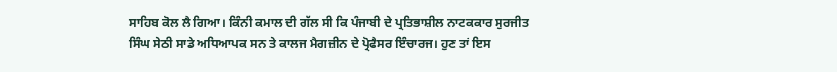ਸਾਹਿਬ ਕੋਲ ਲੈ ਗਿਆ। ਕਿੰਨੀ ਕਮਾਲ ਦੀ ਗੱਲ ਸੀ ਕਿ ਪੰਜਾਬੀ ਦੇ ਪ੍ਰਤਿਭਾਸ਼ੀਲ ਨਾਟਕਕਾਰ ਸੁਰਜੀਤ ਸਿੰਘ ਸੇਠੀ ਸਾਡੇ ਅਧਿਆਪਕ ਸਨ ਤੇ ਕਾਲਜ ਮੈਗਜ਼ੀਨ ਦੇ ਪ੍ਰੋਫੈਸਰ ਇੰਚਾਰਜ। ਹੁਣ ਤਾਂ ਇਸ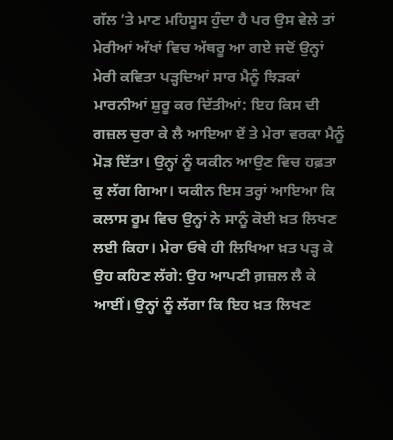ਗੱਲ ’ਤੇ ਮਾਣ ਮਹਿਸੂਸ ਹੁੰਦਾ ਹੈ ਪਰ ਉਸ ਵੇਲੇ ਤਾਂ ਮੇਰੀਆਂ ਅੱਖਾਂ ਵਿਚ ਅੱਥਰੂ ਆ ਗਏ ਜਦੋਂ ਉਨ੍ਹਾਂ ਮੇਰੀ ਕਵਿਤਾ ਪੜ੍ਹਦਿਆਂ ਸਾਰ ਮੈਨੂੰ ਝਿੜਕਾਂ ਮਾਰਨੀਆਂ ਸ਼ੁਰੂ ਕਰ ਦਿੱਤੀਆਂ: ਇਹ ਕਿਸ ਦੀ ਗਜ਼ਲ ਚੁਰਾ ਕੇ ਲੈ ਆਇਆ ਏਂ ਤੇ ਮੇਰਾ ਵਰਕਾ ਮੈਨੂੰ ਮੋੜ ਦਿੱਤਾ। ਉਨ੍ਹਾਂ ਨੂੰ ਯਕੀਨ ਆਉਣ ਵਿਚ ਹਫ਼ਤਾ ਕੁ ਲੱਗ ਗਿਆ। ਯਕੀਨ ਇਸ ਤਰ੍ਹਾਂ ਆਇਆ ਕਿ ਕਲਾਸ ਰੂਮ ਵਿਚ ਉਨ੍ਹਾਂ ਨੇ ਸਾਨੂੰ ਕੋਈ ਖ਼ਤ ਲਿਖਣ ਲਈ ਕਿਹਾ। ਮੇਰਾ ਓਥੇ ਹੀ ਲਿਖਿਆ ਖ਼ਤ ਪੜ੍ਹ ਕੇ ਉਹ ਕਹਿਣ ਲੱਗੇ: ਉਹ ਆਪਣੀ ਗ਼ਜ਼ਲ ਲੈ ਕੇ ਆਈਂ। ਉਨ੍ਹਾਂ ਨੂੰ ਲੱਗਾ ਕਿ ਇਹ ਖ਼ਤ ਲਿਖਣ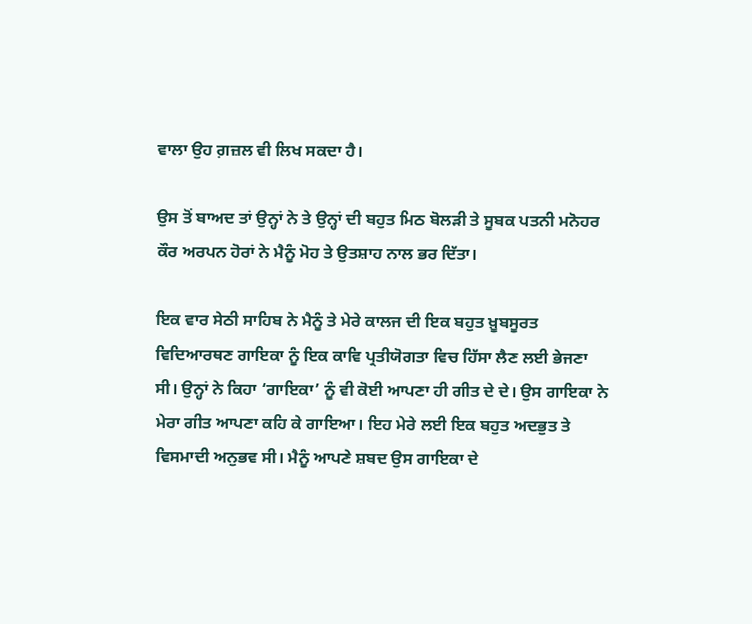ਵਾਲਾ ਉਹ ਗ਼ਜ਼ਲ ਵੀ ਲਿਖ ਸਕਦਾ ਹੈ।

ਉਸ ਤੋਂ ਬਾਅਦ ਤਾਂ ਉਨ੍ਹਾਂ ਨੇ ਤੇ ਉਨ੍ਹਾਂ ਦੀ ਬਹੁਤ ਮਿਠ ਬੋਲੜੀ ਤੇ ਸੂਬਕ ਪਤਨੀ ਮਨੋਹਰ ਕੌਰ ਅਰਪਨ ਹੋਰਾਂ ਨੇ ਮੈਨੂੰ ਮੋਹ ਤੇ ਉਤਸ਼ਾਹ ਨਾਲ ਭਰ ਦਿੱਤਾ।

ਇਕ ਵਾਰ ਸੇਠੀ ਸਾਹਿਬ ਨੇ ਮੈਨੂੰ ਤੇ ਮੇਰੇ ਕਾਲਜ ਦੀ ਇਕ ਬਹੁਤ ਖ਼ੂਬਸੂਰਤ ਵਿਦਿਆਰਥਣ ਗਾਇਕਾ ਨੂੰ ਇਕ ਕਾਵਿ ਪ੍ਰਤੀਯੋਗਤਾ ਵਿਚ ਹਿੱਸਾ ਲੈਣ ਲਈ ਭੇਜਣਾ ਸੀ। ਉਨ੍ਹਾਂ ਨੇ ਕਿਹਾ ‘ਗਾਇਕਾ’ ਨੂੰ ਵੀ ਕੋਈ ਆਪਣਾ ਹੀ ਗੀਤ ਦੇ ਦੇ। ਉਸ ਗਾਇਕਾ ਨੇ ਮੇਰਾ ਗੀਤ ਆਪਣਾ ਕਹਿ ਕੇ ਗਾਇਆ। ਇਹ ਮੇਰੇ ਲਈ ਇਕ ਬਹੁਤ ਅਦਭੁਤ ਤੇ ਵਿਸਮਾਦੀ ਅਨੁਭਵ ਸੀ। ਮੈਨੂੰ ਆਪਣੇ ਸ਼ਬਦ ਉਸ ਗਾਇਕਾ ਦੇ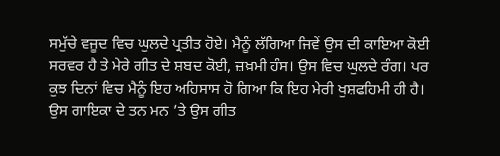ਸਮੁੱਚੇ ਵਜੂਦ ਵਿਚ ਘੁਲਦੇ ਪ੍ਰਤੀਤ ਹੋਏ। ਮੈਨੂੰ ਲੱਗਿਆ ਜਿਵੇਂ ਉਸ ਦੀ ਕਾਇਆ ਕੋਈ ਸਰਵਰ ਹੈ ਤੇ ਮੇਰੇ ਗੀਤ ਦੇ ਸ਼ਬਦ ਕੋਈ, ਜ਼ਖ਼ਮੀ ਹੰਸ। ਉਸ ਵਿਚ ਘੁਲਦੇ ਰੰਗ। ਪਰ ਕੁਝ ਦਿਨਾਂ ਵਿਚ ਮੈਨੂੰ ਇਹ ਅਹਿਸਾਸ ਹੋ ਗਿਆ ਕਿ ਇਹ ਮੇਰੀ ਖੁਸ਼ਫਹਿਮੀ ਹੀ ਹੈ। ਉਸ ਗਾਇਕਾ ਦੇ ਤਨ ਮਨ ’ਤੇ ਉਸ ਗੀਤ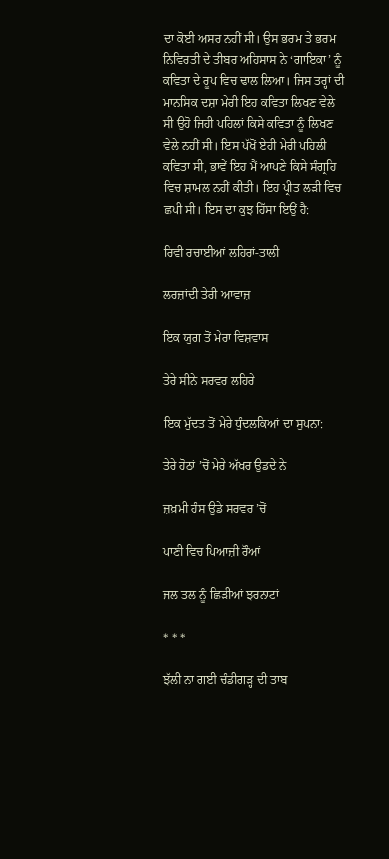ਦਾ ਕੋਈ ਅਸਰ ਨਹੀਂ ਸੀ। ਉਸ ਭਰਮ ਤੇ ਭਰਮ ਨਿਵਿਰਤੀ ਦੇ ਤੀਬਰ ਅਹਿਸਾਸ ਨੇ ‘ਗਾਇਕਾ’ ਨੂੰ ਕਵਿਤਾ ਦੇ ਰੂਪ ਵਿਚ ਢਾਲ ਲਿਆ। ਜਿਸ ਤਰ੍ਹਾਂ ਦੀ ਮਾਨਸਿਕ ਦਸ਼ਾ ਮੇਰੀ ਇਹ ਕਵਿਤਾ ਲਿਖਣ ਵੇਲੇ ਸੀ ਉਹੋ ਜਿਹੀ ਪਹਿਲਾਂ ਕਿਸੇ ਕਵਿਤਾ ਨੂੰ ਲਿਖਣ ਵੇਲੇ ਨਹੀਂ ਸੀ। ਇਸ ਪੱਖੋਂ ਏਹੀ ਮੇਰੀ ਪਹਿਲੀ ਕਵਿਤਾ ਸੀ, ਭਾਵੇਂ ਇਹ ਮੈਂ ਆਪਣੇ ਕਿਸੇ ਸੰਗ੍ਰਹਿ ਵਿਚ ਸ਼ਾਮਲ ਨਹੀਂ ਕੀਤੀ। ਇਹ ਪ੍ਰੀਤ ਲੜੀ ਵਿਚ ਛਪੀ ਸੀ। ਇਸ ਦਾ ਕੁਝ ਹਿੱਸਾ ਇਉਂ ਹੈ:

ਰਿਵੀ ਰਚਾਈਆਂ ਲਹਿਰਾਂ-ਤਾਲੀ

ਲਰਜ਼ਾਂਦੀ ਤੇਰੀ ਆਵਾਜ਼

ਇਕ ਯੁਗ ਤੋਂ ਮੇਰਾ ਵਿਸ਼ਵਾਸ

ਤੇਰੇ ਸੀਨੇ ਸਰਵਰ ਲਹਿਰੇ

ਇਕ ਮੁੱਦਤ ਤੋਂ ਮੇਰੇ ਧੁੰਦਲਕਿਆਂ ਦਾ ਸੁਪਨਾ:

ਤੇਰੇ ਹੋਠਾਂ ’ਚੋਂ ਮੇਰੇ ਅੱਖਰ ਉਡਦੇ ਨੇ

ਜ਼ਖ਼ਮੀ ਹੰਸ ਉਡੇ ਸਰਵਰ ’ਚੋਂ

ਪਾਣੀ ਵਿਚ ਪਿਆਜ਼ੀ ਰੌਆਂ

ਜਲ ਤਲ ਨੂੰ ਛਿੜੀਆਂ ਝਰਨਾਟਾਂ

* * *

ਝੱਲੀ ਨਾ ਗਈ ਚੰਡੀਗੜ੍ਹ ਦੀ ਤਾਬ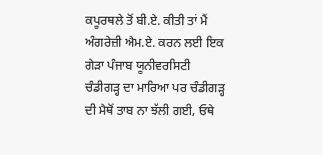ਕਪੂਰਥਲੇ ਤੋਂ ਬੀ.ਏ. ਕੀਤੀ ਤਾਂ ਮੈਂ ਅੰਗਰੇਜ਼ੀ ਐਮ.ਏ. ਕਰਨ ਲਈ ਇਕ ਗੇੜਾ ਪੰਜਾਬ ਯੂਨੀਵਰਸਿਟੀ ਚੰਡੀਗੜ੍ਹ ਦਾ ਮਾਰਿਆ ਪਰ ਚੰਡੀਗੜ੍ਹ ਦੀ ਮੈਥੋਂ ਤਾਬ ਨਾ ਝੱਲੀ ਗਈ, ਓਥੇ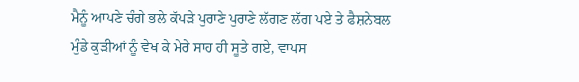ਮੈਨੂੰ ਆਪਣੇ ਚੰਗੇ ਭਲੇ ਕੱਪੜੇ ਪੁਰਾਣੇ ਪੁਰਾਣੇ ਲੱਗਣ ਲੱਗ ਪਏ ਤੇ ਫੈਸ਼ਨੇਬਲ ਮੁੰਡੇ ਕੁੜੀਆਂ ਨੂੰ ਵੇਖ ਕੇ ਮੇਰੇ ਸਾਹ ਹੀ ਸੂਤੇ ਗਏ, ਵਾਪਸ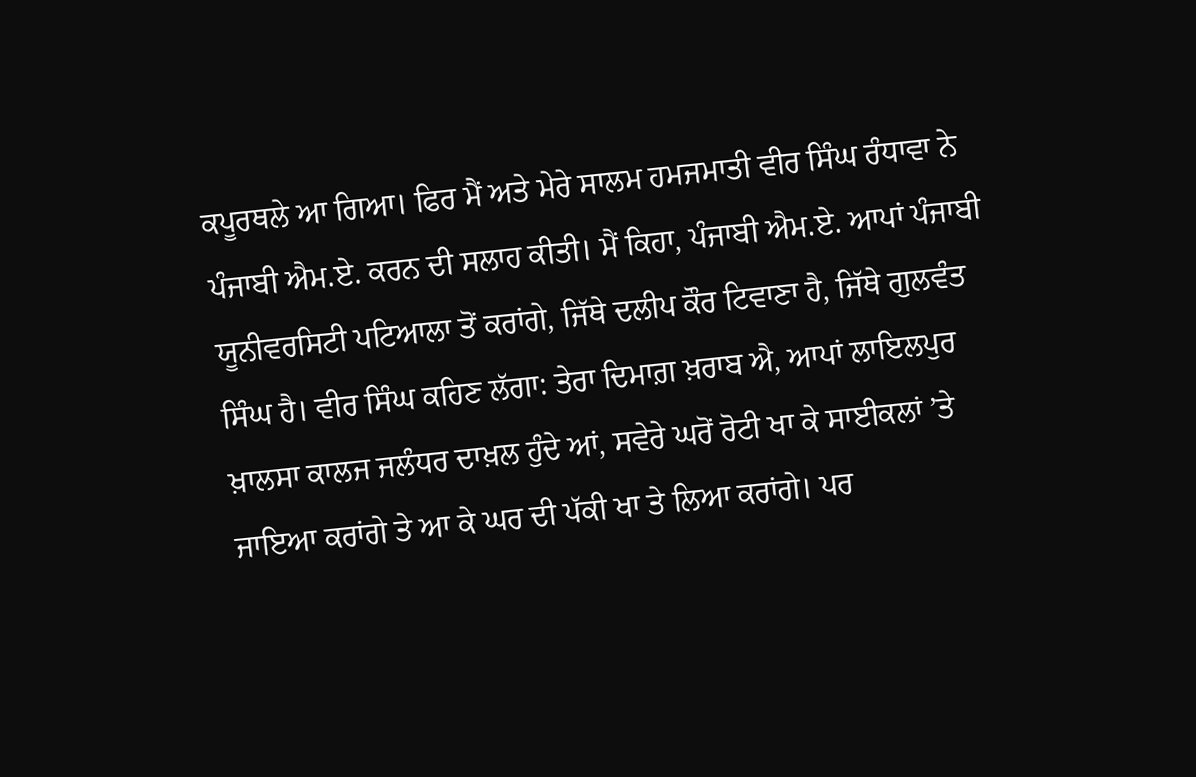ਕਪੂਰਥਲੇ ਆ ਗਿਆ। ਫਿਰ ਮੈਂ ਅਤੇ ਮੇਰੇ ਸਾਲਮ ਹਮਜਮਾਤੀ ਵੀਰ ਸਿੰਘ ਰੰਧਾਵਾ ਨੇ ਪੰਜਾਬੀ ਐਮ.ਏ. ਕਰਨ ਦੀ ਸਲਾਹ ਕੀਤੀ। ਮੈਂ ਕਿਹਾ, ਪੰਜਾਬੀ ਐਮ.ਏ. ਆਪਾਂ ਪੰਜਾਬੀ ਯੂਨੀਵਰਸਿਟੀ ਪਟਿਆਲਾ ਤੋਂ ਕਰਾਂਗੇ, ਜਿੱਥੇ ਦਲੀਪ ਕੌਰ ਟਿਵਾਣਾ ਹੈ, ਜਿੱਥੇ ਗੁਲਵੰਤ ਸਿੰਘ ਹੈ। ਵੀਰ ਸਿੰਘ ਕਹਿਣ ਲੱਗਾ: ਤੇਰਾ ਦਿਮਾਗ਼ ਖ਼ਰਾਬ ਐ, ਆਪਾਂ ਲਾਇਲਪੁਰ ਖ਼ਾਲਸਾ ਕਾਲਜ ਜਲੰਧਰ ਦਾਖ਼ਲ ਹੁੰਦੇ ਆਂ, ਸਵੇਰੇ ਘਰੋਂ ਰੋਟੀ ਖਾ ਕੇ ਸਾਈਕਲਾਂ ’ਤੇ ਜਾਇਆ ਕਰਾਂਗੇ ਤੇ ਆ ਕੇ ਘਰ ਦੀ ਪੱਕੀ ਖਾ ਤੇ ਲਿਆ ਕਰਾਂਗੇ। ਪਰ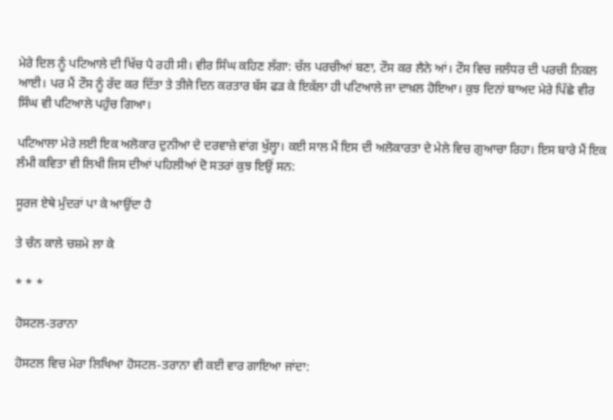ਮੇਰੇ ਦਿਲ ਨੂੰ ਪਟਿਆਲੇ ਦੀ ਖਿੱਚ ਪੈ ਰਹੀ ਸੀ। ਵੀਰ ਸਿੰਘ ਕਹਿਣ ਲੱਗਾ: ਚੱਲ ਪਰਚੀਆਂ ਬਣਾ, ਟੌਸ ਕਰ ਲੈਨੇ ਆਂ। ਟੌਸ ਵਿਚ ਜਲੰਧਰ ਦੀ ਪਰਚੀ ਨਿਕਲ ਆਈ। ਪਰ ਮੈਂ ਟੌਸ ਨੂੰ ਰੱਦ ਕਰ ਦਿੱਤਾ ਤੇ ਤੀਜੇ ਦਿਨ ਕਰਤਾਰ ਬੱਸ ਫੜ ਕੇ ਇਕੱਲਾ ਹੀ ਪਟਿਆਲੇ ਜਾ ਦਾਖ਼ਲ ਹੋਇਆ। ਕੁਝ ਦਿਨਾਂ ਬਾਅਦ ਮੇਰੇ ਪਿੱਛੇ ਵੀਰ ਸਿੰਘ ਵੀ ਪਟਿਆਲੇ ਪਹੁੰਚ ਗਿਆ।

ਪਟਿਆਲਾ ਮੇਰੇ ਲਈ ਇਕ ਅਲੋਕਾਰ ਦੁਨੀਆ ਦੇ ਦਰਵਾਜ਼ੇ ਵਾਂਗ ਖੁੱਲ੍ਹਾ। ਕਈ ਸਾਲ ਮੈਂ ਇਸ ਦੀ ਅਲੋਕਾਰਤਾ ਦੇ ਮੇਲੇ ਵਿਚ ਗੁਆਚਾ ਰਿਹਾ। ਇਸ ਬਾਰੇ ਮੈਂ ਇਕ ਲੰਮੀ ਕਵਿਤਾ ਵੀ ਲਿਖੀ ਜਿਸ ਦੀਆਂ ਪਹਿਲੀਆਂ ਦੋ ਸਤਰਾਂ ਕੁਝ ਇਉਂ ਸਨ:

ਸੂਰਜ ਏਥੇ ਮੁੰਦਰਾਂ ਪਾ ਕੇ ਆਉਂਦਾ ਹੈ

ਤੇ ਚੰਨ ਕਾਲੇ ਚਸ਼ਮੇ ਲਾ ਕੇ

* * *

ਹੋਸਟਲ-ਤਰਾਨਾ

ਹੋਸਟਲ ਵਿਚ ਮੇਰਾ ਲਿਖਿਆ ਹੋਸਟਲ-ਤਰਾਨਾ ਵੀ ਕਈ ਵਾਰ ਗਾਇਆ ਜਾਂਦਾ: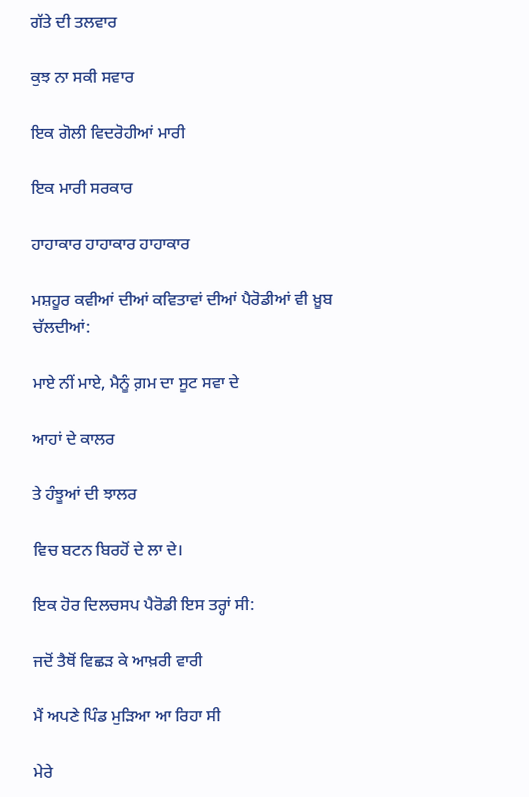ਗੱਤੇ ਦੀ ਤਲਵਾਰ

ਕੁਝ ਨਾ ਸਕੀ ਸਵਾਰ

ਇਕ ਗੋਲੀ ਵਿਦਰੋਹੀਆਂ ਮਾਰੀ

ਇਕ ਮਾਰੀ ਸਰਕਾਰ

ਹਾਹਾਕਾਰ ਹਾਹਾਕਾਰ ਹਾਹਾਕਾਰ

ਮਸ਼ਹੂਰ ਕਵੀਆਂ ਦੀਆਂ ਕਵਿਤਾਵਾਂ ਦੀਆਂ ਪੈਰੋਡੀਆਂ ਵੀ ਖ਼ੂਬ ਚੱਲਦੀਆਂ:

ਮਾਏ ਨੀਂ ਮਾਏ, ਮੈਨੂੰ ਗ਼ਮ ਦਾ ਸੂਟ ਸਵਾ ਦੇ

ਆਹਾਂ ਦੇ ਕਾਲਰ

ਤੇ ਹੰਝੂਆਂ ਦੀ ਝਾਲਰ

ਵਿਚ ਬਟਨ ਬਿਰਹੋਂ ਦੇ ਲਾ ਦੇ।

ਇਕ ਹੋਰ ਦਿਲਚਸਪ ਪੈਰੋਡੀ ਇਸ ਤਰ੍ਹਾਂ ਸੀ:

ਜਦੋਂ ਤੈਥੋਂ ਵਿਛੜ ਕੇ ਆਖ਼ਰੀ ਵਾਰੀ

ਮੈਂ ਅਪਣੇ ਪਿੰਡ ਮੁੜਿਆ ਆ ਰਿਹਾ ਸੀ

ਮੇਰੇ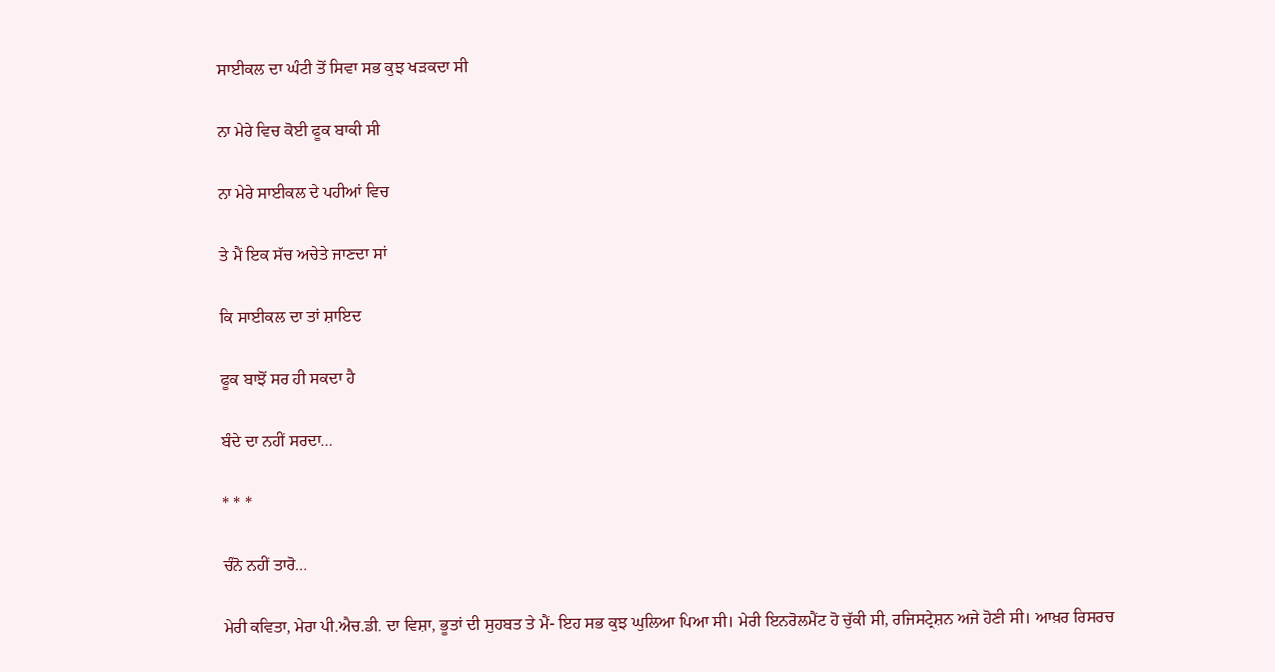ਸਾਈਕਲ ਦਾ ਘੰਟੀ ਤੋਂ ਸਿਵਾ ਸਭ ਕੁਝ ਖੜਕਦਾ ਸੀ

ਨਾ ਮੇਰੇ ਵਿਚ ਕੋਈ ਫੂਕ ਬਾਕੀ ਸੀ

ਨਾ ਮੇਰੇ ਸਾਈਕਲ ਦੇ ਪਹੀਆਂ ਵਿਚ

ਤੇ ਮੈਂ ਇਕ ਸੱਚ ਅਚੇਤੇ ਜਾਣਦਾ ਸਾਂ

ਕਿ ਸਾਈਕਲ ਦਾ ਤਾਂ ਸ਼ਾਇਦ

ਫੂਕ ਬਾਝੋਂ ਸਰ ਹੀ ਸਕਦਾ ਹੈ

ਬੰਦੇ ਦਾ ਨਹੀਂ ਸਰਦਾ…

* * *

ਚੰਨੋ ਨਹੀਂ ਤਾਰੋ…

ਮੇਰੀ ਕਵਿਤਾ, ਮੇਰਾ ਪੀ.ਐਚ.ਡੀ. ਦਾ ਵਿਸ਼ਾ, ਭੂਤਾਂ ਦੀ ਸੁਹਬਤ ਤੇ ਮੈਂ- ਇਹ ਸਭ ਕੁਝ ਘੁਲਿਆ ਪਿਆ ਸੀ। ਮੇਰੀ ਇਨਰੋਲਮੈਂਟ ਹੋ ਚੁੱਕੀ ਸੀ, ਰਜਿਸਟ੍ਰੇਸ਼ਨ ਅਜੇ ਹੋਣੀ ਸੀ। ਆਖ਼ਰ ਰਿਸਰਚ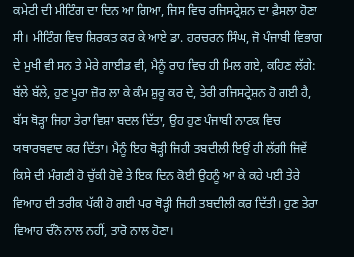ਕਮੇਟੀ ਦੀ ਮੀਟਿੰਗ ਦਾ ਦਿਨ ਆ ਗਿਆ, ਜਿਸ ਵਿਚ ਰਜਿਸਟ੍ਰੇਸ਼ਨ ਦਾ ਫ਼ੈਸਲਾ ਹੋਣਾ ਸੀ। ਮੀਟਿੰਗ ਵਿਚ ਸ਼ਿਰਕਤ ਕਰ ਕੇ ਆਏ ਡਾ. ਹਰਚਰਨ ਸਿੰਘ, ਜੋ ਪੰਜਾਬੀ ਵਿਭਾਗ ਦੇ ਮੁਖੀ ਵੀ ਸਨ ਤੇ ਮੇਰੇ ਗਾਈਡ ਵੀ, ਮੈਨੂੰ ਰਾਹ ਵਿਚ ਹੀ ਮਿਲ ਗਏ, ਕਹਿਣ ਲੱਗੇ: ਬੱਲੇ ਬੱਲੇ, ਹੁਣ ਪੂਰਾ ਜ਼ੋਰ ਲਾ ਕੇ ਕੰਮ ਸ਼ੁਰੂ ਕਰ ਦੇ, ਤੇਰੀ ਰਜਿਸਟ੍ਰੇਸ਼ਨ ਹੋ ਗਈ ਹੈ, ਬੱਸ ਥੋੜ੍ਹਾ ਜਿਹਾ ਤੇਰਾ ਵਿਸ਼ਾ ਬਦਲ ਦਿੱਤਾ, ਉਹ ਹੁਣ ਪੰਜਾਬੀ ਨਾਟਕ ਵਿਚ ਯਥਾਰਥਵਾਦ ਕਰ ਦਿੱਤਾ। ਮੈਨੂੰ ਇਹ ਥੋੜ੍ਹੀ ਜਿਹੀ ਤਬਦੀਲੀ ਇਉਂ ਹੀ ਲੱਗੀ ਜਿਵੇਂ ਕਿਸੇ ਦੀ ਮੰਗਣੀ ਹੋ ਚੁੱਕੀ ਹੋਵੇ ਤੇ ਇਕ ਦਿਨ ਕੋਈ ਉਹਨੂੰ ਆ ਕੇ ਕਹੇ ਪਈ ਤੇਰੇ ਵਿਆਹ ਦੀ ਤਰੀਕ ਪੱਕੀ ਹੋ ਗਈ ਪਰ ਥੋੜ੍ਹੀ ਜਿਹੀ ਤਬਦੀਲੀ ਕਰ ਦਿੱਤੀ। ਹੁਣ ਤੇਰਾ ਵਿਆਹ ਚੰਨੋ ਨਾਲ ਨਹੀਂ, ਤਾਰੋ ਨਾਲ ਹੋਣਾ।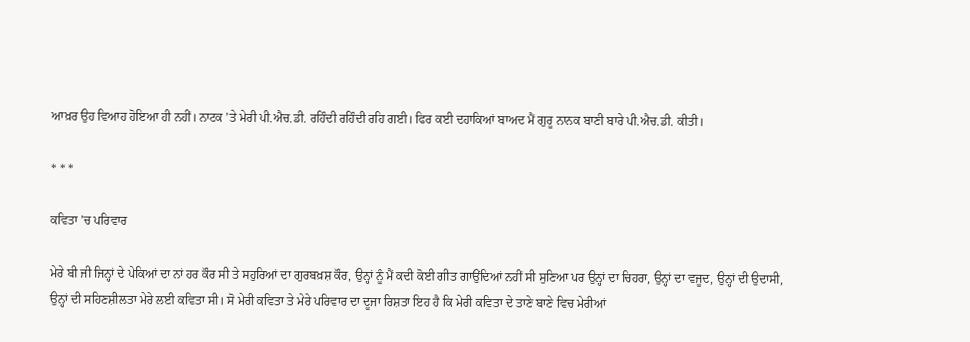ਆਖ਼ਰ ਉਹ ਵਿਆਹ ਹੋਇਆ ਹੀ ਨਹੀਂ। ਨਾਟਕ ’ਤੇ ਮੇਰੀ ਪੀ.ਐਚ.ਡੀ. ਰਹਿੰਦੀ ਰਹਿੰਦੀ ਰਹਿ ਗਈ। ਫਿਰ ਕਈ ਦਹਾਕਿਆਂ ਬਾਅਦ ਮੈਂ ਗੁਰੂ ਨਾਨਕ ਬਾਣੀ ਬਾਰੇ ਪੀ.ਐਚ.ਡੀ. ਕੀਤੀ।

* * *

ਕਵਿਤਾ ’ਚ ਪਰਿਵਾਰ

ਮੇਰੇ ਬੀ ਜੀ ਜਿਨ੍ਹਾਂ ਦੇ ਪੇਕਿਆਂ ਦਾ ਨਾਂ ਹਰ ਕੌਰ ਸੀ ਤੇ ਸਹੁਰਿਆਂ ਦਾ ਗੁਰਬਖ਼ਸ਼ ਕੌਰ, ਉਨ੍ਹਾਂ ਨੂੰ ਮੈਂ ਕਦੀ ਕੋਈ ਗੀਤ ਗਾਉਂਦਿਆਂ ਨਹੀਂ ਸੀ ਸੁਣਿਆ ਪਰ ਉਨ੍ਹਾਂ ਦਾ ਚਿਹਰਾ, ਉਨ੍ਹਾਂ ਦਾ ਵਜੂਦ, ਉਨ੍ਹਾਂ ਦੀ ਉਦਾਸੀ, ਉਨ੍ਹਾਂ ਦੀ ਸਹਿਣਸ਼ੀਲਤਾ ਮੇਰੇ ਲਈ ਕਵਿਤਾ ਸੀ। ਸੋ ਮੇਰੀ ਕਵਿਤਾ ਤੇ ਮੇਰੇ ਪਰਿਵਾਰ ਦਾ ਦੂਜਾ ਰਿਸ਼ਤਾ ਇਹ ਹੈ ਕਿ ਮੇਰੀ ਕਵਿਤਾ ਦੇ ਤਾਣੇ ਬਾਣੇ ਵਿਚ ਮੇਰੀਆਂ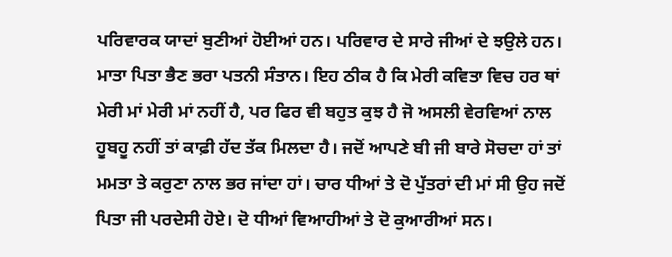ਪਰਿਵਾਰਕ ਯਾਦਾਂ ਬੁਣੀਆਂ ਹੋਈਆਂ ਹਨ। ਪਰਿਵਾਰ ਦੇ ਸਾਰੇ ਜੀਆਂ ਦੇ ਝਉਲੇ ਹਨ। ਮਾਤਾ ਪਿਤਾ ਭੈਣ ਭਰਾ ਪਤਨੀ ਸੰਤਾਨ। ਇਹ ਠੀਕ ਹੈ ਕਿ ਮੇਰੀ ਕਵਿਤਾ ਵਿਚ ਹਰ ਥਾਂ ਮੇਰੀ ਮਾਂ ਮੇਰੀ ਮਾਂ ਨਹੀਂ ਹੈ, ਪਰ ਫਿਰ ਵੀ ਬਹੁਤ ਕੁਝ ਹੈ ਜੋ ਅਸਲੀ ਵੇਰਵਿਆਂ ਨਾਲ ਹੂਬਹੂ ਨਹੀਂ ਤਾਂ ਕਾਫ਼ੀ ਹੱਦ ਤੱਕ ਮਿਲਦਾ ਹੈ। ਜਦੋਂ ਆਪਣੇ ਬੀ ਜੀ ਬਾਰੇ ਸੋਚਦਾ ਹਾਂ ਤਾਂ ਮਮਤਾ ਤੇ ਕਰੁਣਾ ਨਾਲ ਭਰ ਜਾਂਦਾ ਹਾਂ। ਚਾਰ ਧੀਆਂ ਤੇ ਦੋ ਪੁੱਤਰਾਂ ਦੀ ਮਾਂ ਸੀ ਉਹ ਜਦੋਂ ਪਿਤਾ ਜੀ ਪਰਦੇਸੀ ਹੋਏ। ਦੋ ਧੀਆਂ ਵਿਆਹੀਆਂ ਤੇ ਦੋ ਕੁਆਰੀਆਂ ਸਨ।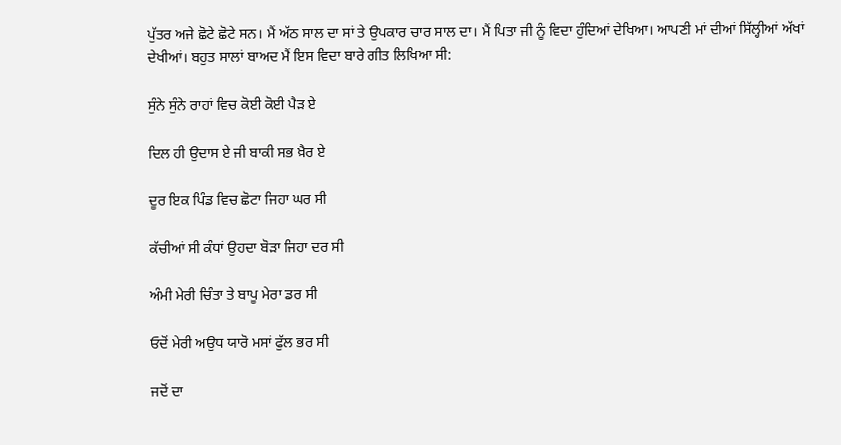ਪੁੱਤਰ ਅਜੇ ਛੋਟੇ ਛੋਟੇ ਸਨ। ਮੈਂ ਅੱਠ ਸਾਲ ਦਾ ਸਾਂ ਤੇ ਉਪਕਾਰ ਚਾਰ ਸਾਲ ਦਾ। ਮੈਂ ਪਿਤਾ ਜੀ ਨੂੰ ਵਿਦਾ ਹੁੰਦਿਆਂ ਦੇਖਿਆ। ਆਪਣੀ ਮਾਂ ਦੀਆਂ ਸਿੱਲ੍ਹੀਆਂ ਅੱਖਾਂ ਦੇਖੀਆਂ। ਬਹੁਤ ਸਾਲਾਂ ਬਾਅਦ ਮੈਂ ਇਸ ਵਿਦਾ ਬਾਰੇ ਗੀਤ ਲਿਖਿਆ ਸੀ:

ਸੁੰਨੇ ਸੁੰਨੇ ਰਾਹਾਂ ਵਿਚ ਕੋਈ ਕੋਈ ਪੈੜ ਏ

ਦਿਲ ਹੀ ਉਦਾਸ ਏ ਜੀ ਬਾਕੀ ਸਭ ਖ਼ੈਰ ਏ

ਦੂਰ ਇਕ ਪਿੰਡ ਵਿਚ ਛੋਟਾ ਜਿਹਾ ਘਰ ਸੀ

ਕੱਚੀਆਂ ਸੀ ਕੰਧਾਂ ਉਹਦਾ ਬੋੜਾ ਜਿਹਾ ਦਰ ਸੀ

ਅੰਮੀ ਮੇਰੀ ਚਿੰਤਾ ਤੇ ਬਾਪੂ ਮੇਰਾ ਡਰ ਸੀ

ਓਦੋਂ ਮੇਰੀ ਅਉਧ ਯਾਰੋ ਮਸਾਂ ਫੁੱਲ ਭਰ ਸੀ

ਜਦੋਂ ਦਾ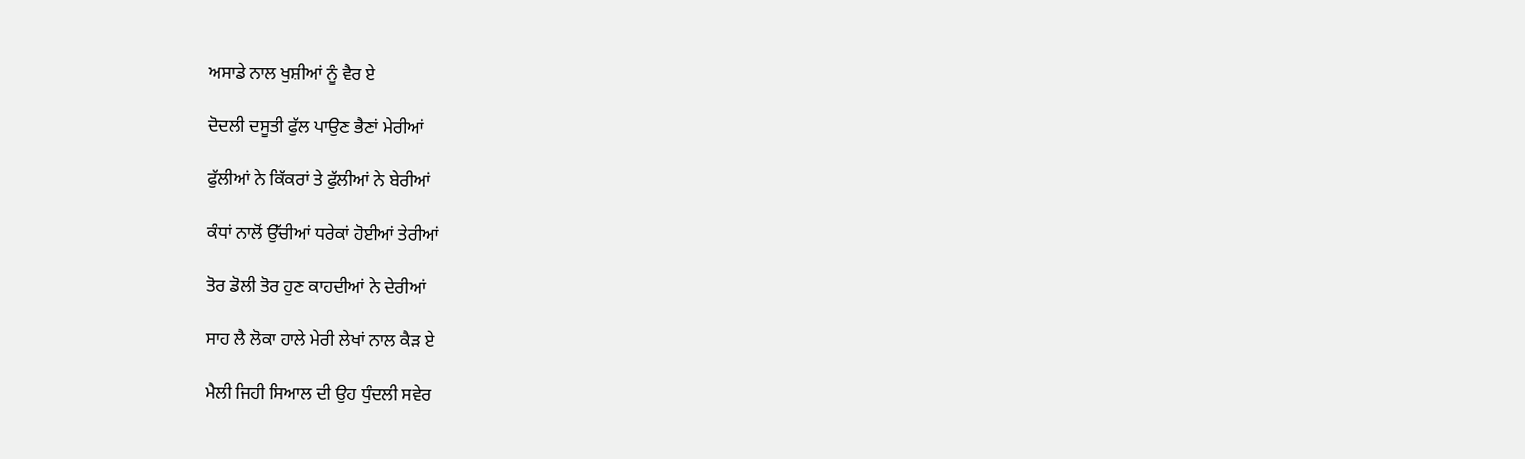ਅਸਾਡੇ ਨਾਲ ਖੁਸ਼ੀਆਂ ਨੂੰ ਵੈਰ ਏ

ਦੋਦਲੀ ਦਸੂਤੀ ਫੁੱਲ ਪਾਉਣ ਭੈਣਾਂ ਮੇਰੀਆਂ

ਫੁੱਲੀਆਂ ਨੇ ਕਿੱਕਰਾਂ ਤੇ ਫੁੱਲੀਆਂ ਨੇ ਬੇਰੀਆਂ

ਕੰਧਾਂ ਨਾਲੋਂ ਉੱਚੀਆਂ ਧਰੇਕਾਂ ਹੋਈਆਂ ਤੇਰੀਆਂ

ਤੋਰ ਡੋਲੀ ਤੋਰ ਹੁਣ ਕਾਹਦੀਆਂ ਨੇ ਦੇਰੀਆਂ

ਸਾਹ ਲੈ ਲੋਕਾ ਹਾਲੇ ਮੇਰੀ ਲੇਖਾਂ ਨਾਲ ਕੈੜ ਏ

ਮੈਲੀ ਜਿਹੀ ਸਿਆਲ ਦੀ ਉਹ ਧੁੰਦਲੀ ਸਵੇਰ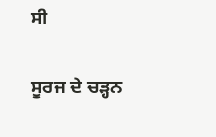ਸੀ

ਸੂਰਜ ਦੇ ਚੜ੍ਹਨ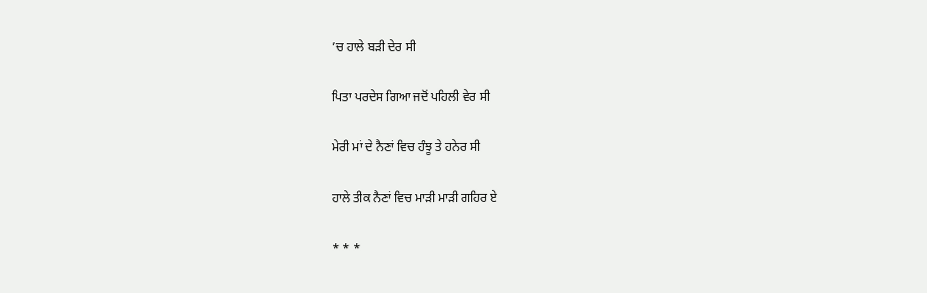’ਚ ਹਾਲੇ ਬੜੀ ਦੇਰ ਸੀ

ਪਿਤਾ ਪਰਦੇਸ ਗਿਆ ਜਦੋਂ ਪਹਿਲੀ ਵੇਰ ਸੀ

ਮੇਰੀ ਮਾਂ ਦੇ ਨੈਣਾਂ ਵਿਚ ਹੰਝੂ ਤੇ ਹਨੇਰ ਸੀ

ਹਾਲੇ ਤੀਕ ਨੈਣਾਂ ਵਿਚ ਮਾੜੀ ਮਾੜੀ ਗਹਿਰ ਏ

* * *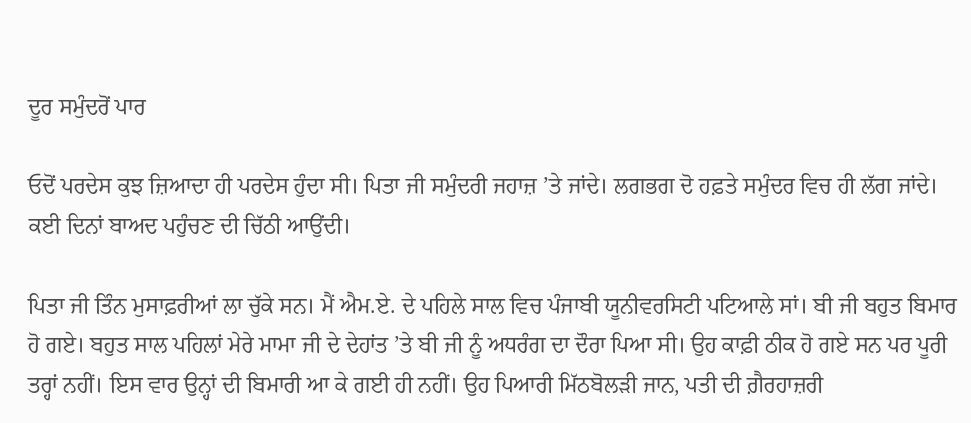ਦੂਰ ਸਮੁੰਦਰੋਂ ਪਾਰ

ਓਦੋਂ ਪਰਦੇਸ ਕੁਝ ਜ਼ਿਆਦਾ ਹੀ ਪਰਦੇਸ ਹੁੰਦਾ ਸੀ। ਪਿਤਾ ਜੀ ਸਮੁੰਦਰੀ ਜਹਾਜ਼ ’ਤੇ ਜਾਂਦੇ। ਲਗਭਗ ਦੋ ਹਫ਼ਤੇ ਸਮੁੰਦਰ ਵਿਚ ਹੀ ਲੱਗ ਜਾਂਦੇ। ਕਈ ਦਿਨਾਂ ਬਾਅਦ ਪਹੁੰਚਣ ਦੀ ਚਿੱਠੀ ਆਉਂਦੀ।

ਪਿਤਾ ਜੀ ਤਿੰਨ ਮੁਸਾਫ਼ਰੀਆਂ ਲਾ ਚੁੱਕੇ ਸਨ। ਮੈਂ ਐਮ.ਏ. ਦੇ ਪਹਿਲੇ ਸਾਲ ਵਿਚ ਪੰਜਾਬੀ ਯੂਨੀਵਰਸਿਟੀ ਪਟਿਆਲੇ ਸਾਂ। ਬੀ ਜੀ ਬਹੁਤ ਬਿਮਾਰ ਹੋ ਗਏ। ਬਹੁਤ ਸਾਲ ਪਹਿਲਾਂ ਮੇਰੇ ਮਾਮਾ ਜੀ ਦੇ ਦੇਹਾਂਤ ’ਤੇ ਬੀ ਜੀ ਨੂੰ ਅਧਰੰਗ ਦਾ ਦੌਰਾ ਪਿਆ ਸੀ। ਉਹ ਕਾਫ਼ੀ ਠੀਕ ਹੋ ਗਏ ਸਨ ਪਰ ਪੂਰੀ ਤਰ੍ਹਾਂ ਨਹੀਂ। ਇਸ ਵਾਰ ਉਨ੍ਹਾਂ ਦੀ ਬਿਮਾਰੀ ਆ ਕੇ ਗਈ ਹੀ ਨਹੀਂ। ਉਹ ਪਿਆਰੀ ਮਿੱਠਬੋਲੜੀ ਜਾਨ, ਪਤੀ ਦੀ ਗ਼ੈਰਹਾਜ਼ਰੀ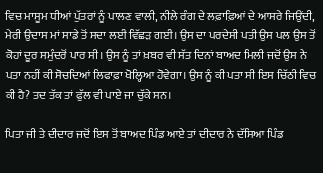ਵਿਚ ਮਾਸੂਮ ਧੀਆਂ ਪੁੱਤਰਾਂ ਨੂੰ ਪਾਲਣ ਵਾਲੀ, ਨੀਲੇ ਰੰਗ ਦੇ ਲਫ਼ਾਫ਼ਿਆਂ ਦੇ ਆਸਰੇ ਜਿਉਂਦੀ, ਮੇਰੀ ਉਦਾਸ ਮਾਂ ਸਾਡੇ ਤੋਂ ਸਦਾ ਲਈ ਵਿੱਛੜ ਗਈ। ਉਸ ਦਾ ਪਰਦੇਸੀ ਪਤੀ ਉਸ ਪਲ ਉਸ ਤੋਂ ਕੋਹਾਂ ਦੂਰ ਸਮੁੰਦਰੋਂ ਪਾਰ ਸੀ। ਉਸ ਨੂੰ ਤਾਂ ਖ਼ਬਰ ਵੀ ਸੱਤ ਦਿਨਾਂ ਬਾਅਦ ਮਿਲੀ ਜਦੋਂ ਉਸ ਨੇ ਪਤਾ ਨਹੀਂ ਕੀ ਸੋਚਦਿਆਂ ਲਿਫਾਫ਼ਾ ਖੋਲ੍ਹਿਆ ਹੋਵੇਗਾ। ਉਸ ਨੂੰ ਕੀ ਪਤਾ ਸੀ ਇਸ ਚਿੱਠੀ ਵਿਚ ਕੀ ਹੈ? ਤਦ ਤੱਕ ਤਾਂ ਫੁੱਲ ਵੀ ਪਾਏ ਜਾ ਚੁੱਕੇ ਸਨ।

ਪਿਤਾ ਜੀ ਤੇ ਦੀਦਾਰ ਜਦੋਂ ਇਸ ਤੋਂ ਬਾਅਦ ਪਿੰਡ ਆਏ ਤਾਂ ਦੀਦਾਰ ਨੇ ਦੱਸਿਆ ਪਿੰਡ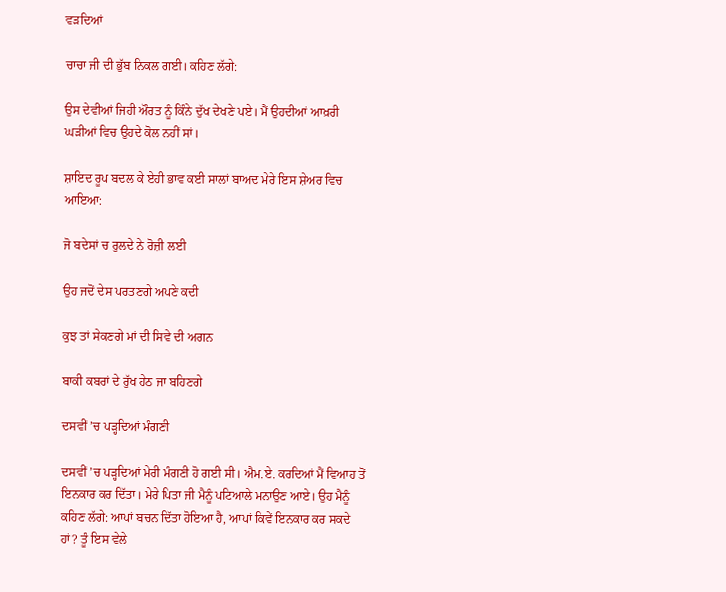ਵੜਦਿਆਂ

ਚਾਚਾ ਜੀ ਦੀ ਭੁੱਬ ਨਿਕਲ ਗਈ। ਕਹਿਣ ਲੱਗੇ:

ਉਸ ਦੇਵੀਆਂ ਜਿਹੀ ਔਰਤ ਨੂੰ ਕਿੰਨੇ ਦੁੱਖ ਦੇਖਣੇ ਪਏ। ਮੈਂ ਉਹਦੀਆਂ ਆਖ਼ਰੀ ਘੜੀਆਂ ਵਿਚ ਉਹਦੇ ਕੋਲ ਨਹੀਂ ਸਾਂ।

ਸ਼ਾਇਦ ਰੂਪ ਬਦਲ ਕੇ ਏਹੀ ਭਾਵ ਕਈ ਸਾਲਾਂ ਬਾਅਦ ਮੇਰੇ ਇਸ ਸ਼ੇਅਰ ਵਿਚ ਆਇਆ:

ਜੋ ਬਦੇਸਾਂ ਚ ਰੁਲਦੇ ਨੇ ਰੋਜ਼ੀ ਲਈ

ਉਹ ਜਦੋਂ ਦੇਸ ਪਰਤਣਗੇ ਅਪਣੇ ਕਦੀ

ਕੁਝ ਤਾਂ ਸੇਕਣਗੇ ਮਾਂ ਦੀ ਸਿਵੇ ਦੀ ਅਗਨ

ਬਾਕੀ ਕਬਰਾਂ ਦੇ ਰੁੱਖ ਹੇਠ ਜਾ ਬਹਿਣਗੇ

ਦਸਵੀਂ ’ਚ ਪੜ੍ਹਦਿਆਂ ਮੰਗਣੀ

ਦਸਵੀਂ ’ਚ ਪੜ੍ਹਦਿਆਂ ਮੇਰੀ ਮੰਗਣੀ ਹੋ ਗਈ ਸੀ। ਐਮ.ਏ. ਕਰਦਿਆਂ ਮੈਂ ਵਿਆਹ ਤੋਂ ਇਨਕਾਰ ਕਰ ਦਿੱਤਾ। ਮੇਰੇ ਪਿਤਾ ਜੀ ਮੈਨੂੰ ਪਟਿਆਲੇ ਮਨਾਉਣ ਆਏ। ਉਹ ਮੈਨੂੰ ਕਹਿਣ ਲੱਗੇ: ਆਪਾਂ ਬਚਨ ਦਿੱਤਾ ਹੋਇਆ ਹੈ, ਆਪਾਂ ਕਿਵੇਂ ਇਨਕਾਰ ਕਰ ਸਕਦੇ ਹਾਂ? ਤੂੰ ਇਸ ਵੇਲੇ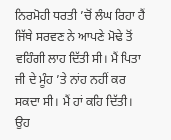ਨਿਰਮੋਹੀ ਧਰਤੀ ’ਚੋਂ ਲੰਘ ਰਿਹਾ ਹੈਂ ਜਿੱਥੇ ਸਰਵਣ ਨੇ ਆਪਣੇ ਮੋਢੇ ਤੋਂ ਵਹਿੰਗੀ ਲਾਹ ਦਿੱਤੀ ਸੀ। ਮੈਂ ਪਿਤਾ ਜੀ ਦੇ ਮੂੰਹ ’ਤੇ ਨਾਂਹ ਨਹੀਂ ਕਰ ਸਕਦਾ ਸੀ। ਮੈਂ ਹਾਂ ਕਹਿ ਦਿੱਤੀ। ਉਹ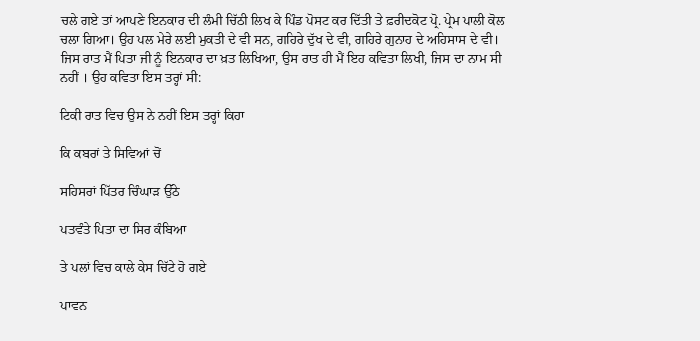ਚਲੇ ਗਏ ਤਾਂ ਆਪਣੇ ਇਨਕਾਰ ਦੀ ਲੰਮੀ ਚਿੱਠੀ ਲਿਖ ਕੇ ਪਿੰਡ ਪੋਸਟ ਕਰ ਦਿੱਤੀ ਤੇ ਫ਼ਰੀਦਕੋਟ ਪ੍ਰੋ. ਪ੍ਰੇਮ ਪਾਲੀ ਕੋਲ ਚਲਾ ਗਿਆ। ਉਹ ਪਲ ਮੇਰੇ ਲਈ ਮੁਕਤੀ ਦੇ ਵੀ ਸਨ, ਗਹਿਰੇ ਦੁੱਖ ਦੇ ਵੀ, ਗਹਿਰੇ ਗੁਨਾਹ ਦੇ ਅਹਿਸਾਸ ਦੇ ਵੀ। ਜਿਸ ਰਾਤ ਮੈਂ ਪਿਤਾ ਜੀ ਨੂੰ ਇਨਕਾਰ ਦਾ ਖ਼ਤ ਲਿਖਿਆ, ਉਸ ਰਾਤ ਹੀ ਮੈਂ ਇਹ ਕਵਿਤਾ ਲਿਖੀ, ਜਿਸ ਦਾ ਨਾਮ ਸੀ ਨਹੀਂ । ਉਹ ਕਵਿਤਾ ਇਸ ਤਰ੍ਹਾਂ ਸੀ:

ਟਿਕੀ ਰਾਤ ਵਿਚ ਉਸ ਨੇ ਨਹੀਂ ਇਸ ਤਰ੍ਹਾਂ ਕਿਹਾ

ਕਿ ਕਬਰਾਂ ਤੇ ਸਿਵਿਆਂ ਚੋਂ

ਸਹਿਸਰਾਂ ਪਿੱਤਰ ਚਿੰਘਾੜ ਉੱਠੇ

ਪਤਵੰਤੇ ਪਿਤਾ ਦਾ ਸਿਰ ਕੰਬਿਆ

ਤੇ ਪਲਾਂ ਵਿਚ ਕਾਲੇ ਕੇਸ ਚਿੱਟੇ ਹੋ ਗਏ

ਪਾਵਨ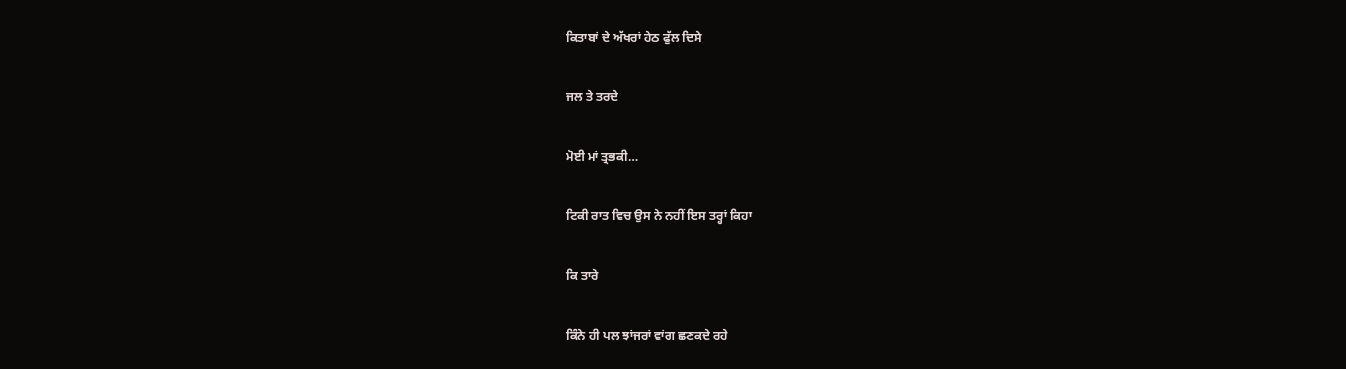ਕਿਤਾਬਾਂ ਦੇ ਅੱਖਰਾਂ ਹੇਠ ਫੁੱਲ ਦਿਸੇ

ਜਲ ਤੇ ਤਰਦੇ

ਮੋਈ ਮਾਂ ਤ੍ਰਭਕੀ…

ਟਿਕੀ ਰਾਤ ਵਿਚ ਉਸ ਨੇ ਨਹੀਂ ਇਸ ਤਰ੍ਹਾਂ ਕਿਹਾ

ਕਿ ਤਾਰੇ

ਕਿੰਨੇ ਹੀ ਪਲ ਝਾਂਜਰਾਂ ਵਾਂਗ ਛਣਕਦੇ ਰਹੇ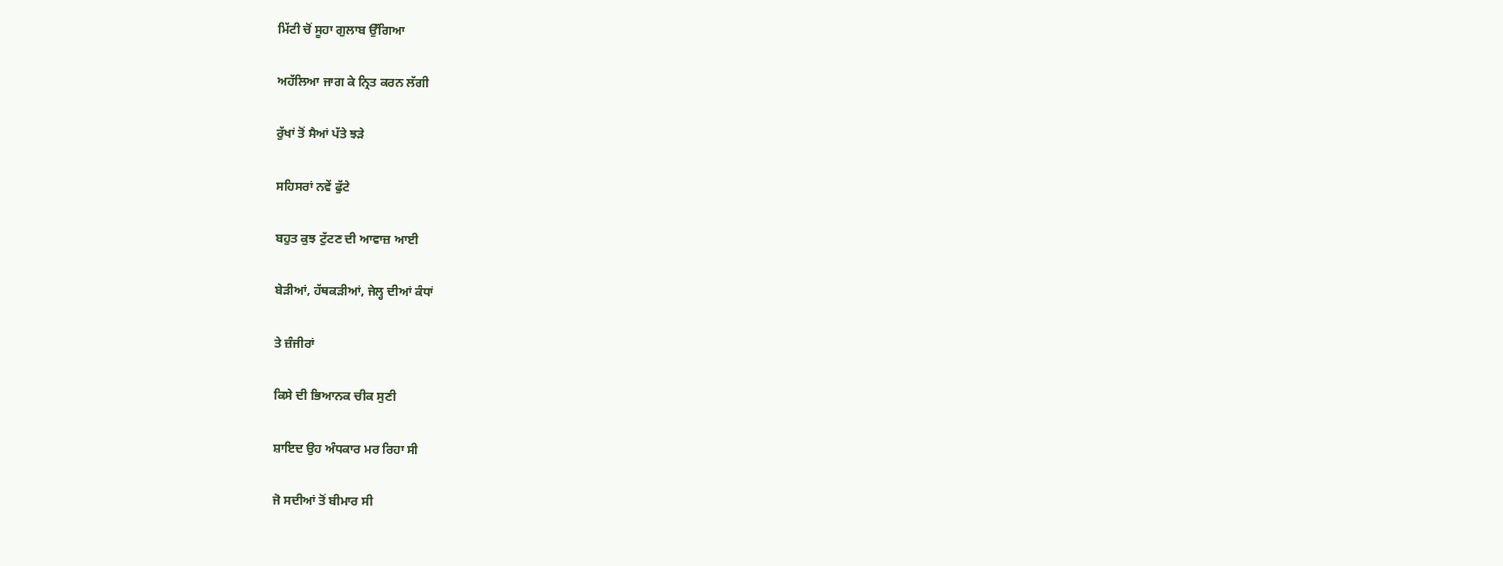ਮਿੱਟੀ ਚੋਂ ਸੂਹਾ ਗੁਲਾਬ ਉੱਗਿਆ

ਅਹੱਲਿਆ ਜਾਗ ਕੇ ਨ੍ਰਿਤ ਕਰਨ ਲੱਗੀ

ਰੁੱਖਾਂ ਤੋਂ ਸੈਆਂ ਪੱਤੇ ਝੜੇ

ਸਹਿਸਰਾਂ ਨਵੇਂ ਫੁੱਟੇ

ਬਹੁਤ ਕੁਝ ਟੁੱਟਣ ਦੀ ਆਵਾਜ਼ ਆਈ

ਬੇੜੀਆਂ, ਹੱਥਕੜੀਆਂ, ਜੇਲ੍ਹ ਦੀਆਂ ਕੰਧਾਂ

ਤੇ ਜ਼ੰਜੀਰਾਂ

ਕਿਸੇ ਦੀ ਭਿਆਨਕ ਚੀਕ ਸੁਣੀ

ਸ਼ਾਇਦ ਉਹ ਅੰਧਕਾਰ ਮਰ ਰਿਹਾ ਸੀ

ਜੋ ਸਦੀਆਂ ਤੋਂ ਬੀਮਾਰ ਸੀ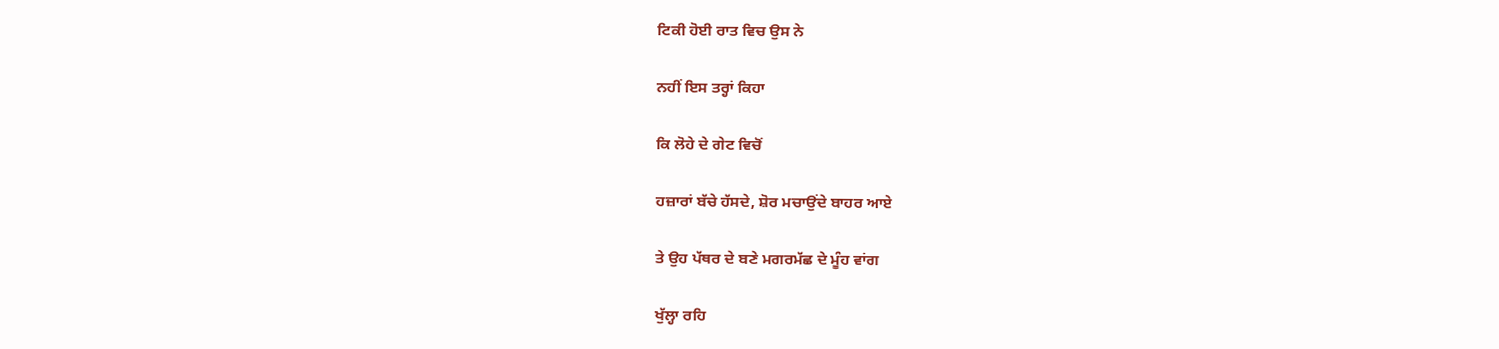ਟਿਕੀ ਹੋਈ ਰਾਤ ਵਿਚ ਉਸ ਨੇ

ਨਹੀਂ ਇਸ ਤਰ੍ਹਾਂ ਕਿਹਾ

ਕਿ ਲੋਹੇ ਦੇ ਗੇਟ ਵਿਚੋਂ

ਹਜ਼ਾਰਾਂ ਬੱਚੇ ਹੱਸਦੇ, ਸ਼ੋਰ ਮਚਾਉਂਦੇ ਬਾਹਰ ਆਏ

ਤੇ ਉਹ ਪੱਥਰ ਦੇ ਬਣੇ ਮਗਰਮੱਛ ਦੇ ਮੂੰਹ ਵਾਂਗ

ਖੁੱਲ੍ਹਾ ਰਹਿ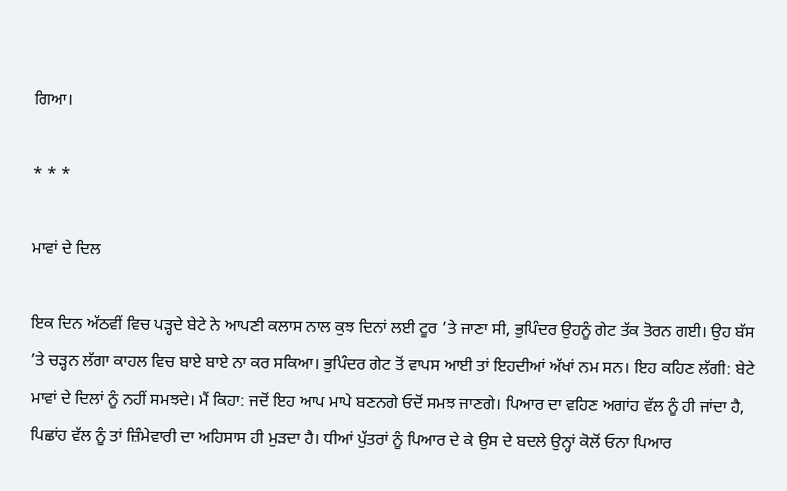ਗਿਆ।

* * *

ਮਾਵਾਂ ਦੇ ਦਿਲ

ਇਕ ਦਿਨ ਅੱਠਵੀਂ ਵਿਚ ਪੜ੍ਹਦੇ ਬੇਟੇ ਨੇ ਆਪਣੀ ਕਲਾਸ ਨਾਲ ਕੁਝ ਦਿਨਾਂ ਲਈ ਟੂਰ ’ਤੇ ਜਾਣਾ ਸੀ, ਭੁਪਿੰਦਰ ਉਹਨੂੰ ਗੇਟ ਤੱਕ ਤੋਰਨ ਗਈ। ਉਹ ਬੱਸ ’ਤੇ ਚੜ੍ਹਨ ਲੱਗਾ ਕਾਹਲ ਵਿਚ ਬਾਏ ਬਾਏ ਨਾ ਕਰ ਸਕਿਆ। ਭੁਪਿੰਦਰ ਗੇਟ ਤੋਂ ਵਾਪਸ ਆਈ ਤਾਂ ਇਹਦੀਆਂ ਅੱਖਾਂ ਨਮ ਸਨ। ਇਹ ਕਹਿਣ ਲੱਗੀ: ਬੇਟੇ ਮਾਵਾਂ ਦੇ ਦਿਲਾਂ ਨੂੰ ਨਹੀਂ ਸਮਝਦੇ। ਮੈਂ ਕਿਹਾ: ਜਦੋਂ ਇਹ ਆਪ ਮਾਪੇ ਬਣਨਗੇ ਓਦੋਂ ਸਮਝ ਜਾਣਗੇ। ਪਿਆਰ ਦਾ ਵਹਿਣ ਅਗਾਂਹ ਵੱਲ ਨੂੰ ਹੀ ਜਾਂਦਾ ਹੈ, ਪਿਛਾਂਹ ਵੱਲ ਨੂੰ ਤਾਂ ਜ਼ਿੰਮੇਵਾਰੀ ਦਾ ਅਹਿਸਾਸ ਹੀ ਮੁੜਦਾ ਹੈ। ਧੀਆਂ ਪੁੱਤਰਾਂ ਨੂੰ ਪਿਆਰ ਦੇ ਕੇ ਉਸ ਦੇ ਬਦਲੇ ਉਨ੍ਹਾਂ ਕੋਲੋਂ ਓਨਾ ਪਿਆਰ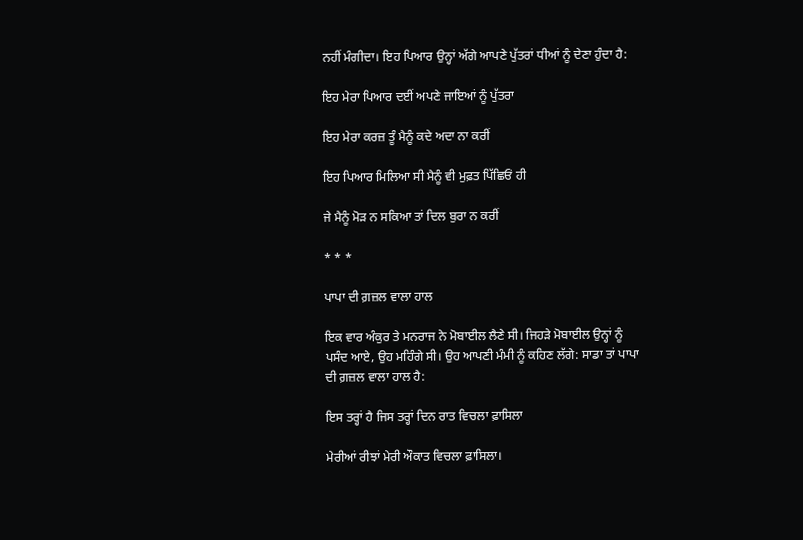ਨਹੀਂ ਮੰਗੀਦਾ। ਇਹ ਪਿਆਰ ਉਨ੍ਹਾਂ ਅੱਗੇ ਆਪਣੇ ਪੁੱਤਰਾਂ ਧੀਆਂ ਨੂੰ ਦੇਣਾ ਹੁੰਦਾ ਹੈ:

ਇਹ ਮੇਰਾ ਪਿਆਰ ਦਈਂ ਅਪਣੇ ਜਾਇਆਂ ਨੂੰ ਪੁੱਤਰਾ

ਇਹ ਮੇਰਾ ਕਰਜ਼ ਤੂੰ ਮੈਨੂੰ ਕਦੇ ਅਦਾ ਨਾ ਕਰੀਂ

ਇਹ ਪਿਆਰ ਮਿਲਿਆ ਸੀ ਮੈਨੂੰ ਵੀ ਮੁਫ਼ਤ ਪਿੱਛਿਓਂ ਹੀ

ਜੇ ਮੈਨੂੰ ਮੋੜ ਨ ਸਕਿਆ ਤਾਂ ਦਿਲ ਬੁਰਾ ਨ ਕਰੀਂ

* * *

ਪਾਪਾ ਦੀ ਗ਼ਜ਼ਲ ਵਾਲਾ ਹਾਲ

ਇਕ ਵਾਰ ਅੰਕੁਰ ਤੇ ਮਨਰਾਜ ਨੇ ਮੋਬਾਈਲ ਲੈਣੇ ਸੀ। ਜਿਹੜੇ ਮੋਬਾਈਲ ਉਨ੍ਹਾਂ ਨੂੰ ਪਸੰਦ ਆਏ, ਉਹ ਮਹਿੰਗੇ ਸੀ। ਉਹ ਆਪਣੀ ਮੰਮੀ ਨੂੰ ਕਹਿਣ ਲੱਗੇ: ਸਾਡਾ ਤਾਂ ਪਾਪਾ ਦੀ ਗ਼ਜ਼ਲ ਵਾਲਾ ਹਾਲ ਹੈ:

ਇਸ ਤਰ੍ਹਾਂ ਹੈ ਜਿਸ ਤਰ੍ਹਾਂ ਦਿਨ ਰਾਤ ਵਿਚਲਾ ਫ਼ਾਸਿਲਾ

ਮੇਰੀਆਂ ਰੀਝਾਂ ਮੇਰੀ ਔਕਾਤ ਵਿਚਲਾ ਫ਼ਾਸਿਲਾ।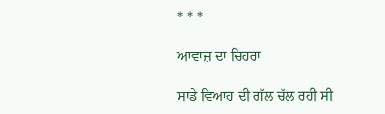* * *

ਆਵਾਜ਼ ਦਾ ਚਿਹਰਾ

ਸਾਡੇ ਵਿਆਹ ਦੀ ਗੱਲ ਚੱਲ ਰਹੀ ਸੀ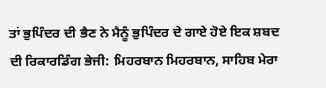ਤਾਂ ਭੁਪਿੰਦਰ ਦੀ ਭੈਣ ਨੇ ਮੈਨੂੰ ਭੁਪਿੰਦਰ ਦੇ ਗਾਏ ਹੋਏ ਇਕ ਸ਼ਬਦ ਦੀ ਰਿਕਾਰਡਿੰਗ ਭੇਜੀ: ਮਿਹਰਬਾਨ ਮਿਹਰਬਾਨ, ਸਾਹਿਬ ਮੇਰਾ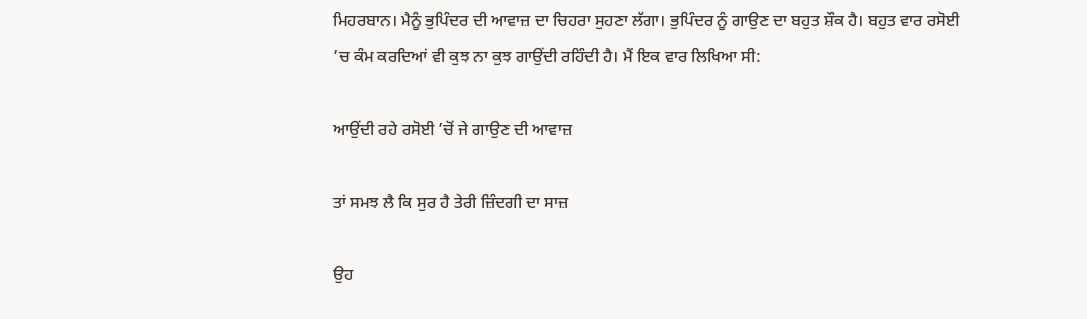ਮਿਹਰਬਾਨ। ਮੈਨੂੰ ਭੁਪਿੰਦਰ ਦੀ ਆਵਾਜ਼ ਦਾ ਚਿਹਰਾ ਸੁਹਣਾ ਲੱਗਾ। ਭੁਪਿੰਦਰ ਨੂੰ ਗਾਉਣ ਦਾ ਬਹੁਤ ਸ਼ੌਕ ਹੈ। ਬਹੁਤ ਵਾਰ ਰਸੋਈ ’ਚ ਕੰਮ ਕਰਦਿਆਂ ਵੀ ਕੁਝ ਨਾ ਕੁਝ ਗਾਉਂਦੀ ਰਹਿੰਦੀ ਹੈ। ਮੈਂ ਇਕ ਵਾਰ ਲਿਖਿਆ ਸੀ:

ਆਉਂਦੀ ਰਹੇ ਰਸੋਈ ’ਚੋਂ ਜੇ ਗਾਉਣ ਦੀ ਆਵਾਜ਼

ਤਾਂ ਸਮਝ ਲੈ ਕਿ ਸੁਰ ਹੈ ਤੇਰੀ ਜ਼ਿੰਦਗੀ ਦਾ ਸਾਜ਼

ਉਹ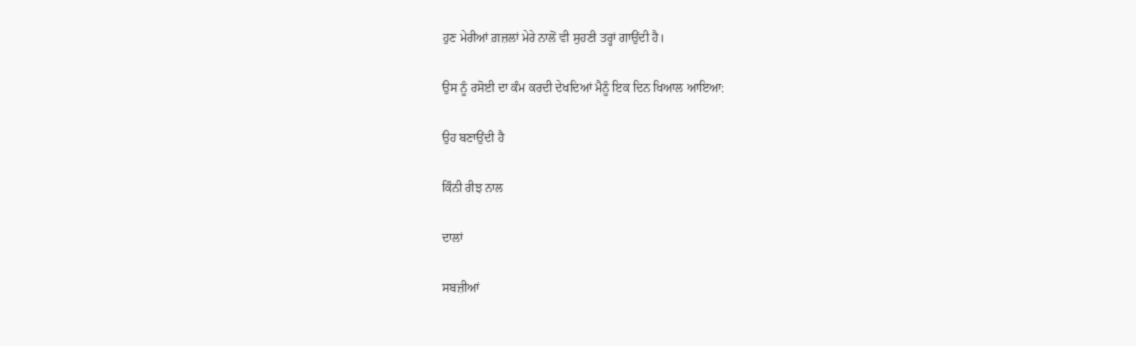ਹੁਣ ਮੇਰੀਆਂ ਗ਼ਜ਼ਲਾਂ ਮੇਰੇ ਨਾਲੋਂ ਵੀ ਸੁਹਣੀ ਤਰ੍ਹਾਂ ਗਾਉਂਦੀ ਹੈ।

ਉਸ ਨੂੰ ਰਸੋਈ ਦਾ ਕੰਮ ਕਰਦੀ ਦੇਖਦਿਆਂ ਮੈਨੂੰ ਇਕ ਦਿਨ ਖਿਆਲ ਆਇਆ:

ਉਹ ਬਣਾਉਂਦੀ ਹੈ

ਕਿੰਨੀ ਰੀਝ ਨਾਲ

ਦਾਲਾਂ

ਸਬਜ਼ੀਆਂ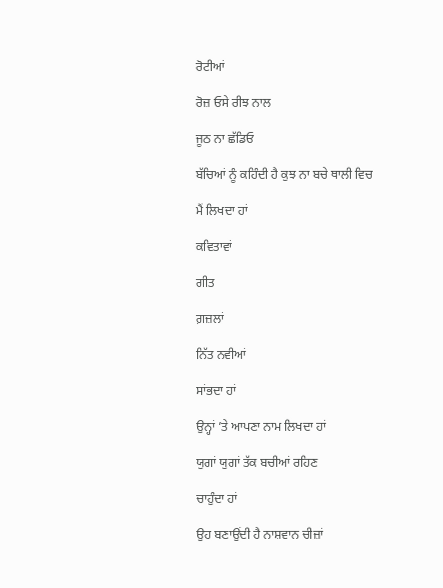ਰੋਟੀਆਂ

ਰੋਜ਼ ਓਸੇ ਰੀਝ ਨਾਲ

ਜੂਠ ਨਾ ਛੱਡਿਓ

ਬੱਚਿਆਂ ਨੂੰ ਕਹਿੰਦੀ ਹੈ ਕੁਝ ਨਾ ਬਚੇ ਥਾਲੀ ਵਿਚ

ਮੈਂ ਲਿਖਦਾ ਹਾਂ

ਕਵਿਤਾਵਾਂ

ਗੀਤ

ਗ਼ਜ਼ਲਾਂ

ਨਿੱਤ ਨਵੀਆਂ

ਸਾਂਭਦਾ ਹਾਂ

ਉਨ੍ਹਾਂ ’ਤੇ ਆਪਣਾ ਨਾਮ ਲਿਖਦਾ ਹਾਂ

ਯੁਗਾਂ ਯੁਗਾਂ ਤੱਕ ਬਚੀਆਂ ਰਹਿਣ

ਚਾਹੁੰਦਾ ਹਾਂ

ਉਹ ਬਣਾਉਂਦੀ ਹੈ ਨਾਸ਼ਵਾਨ ਚੀਜ਼ਾਂ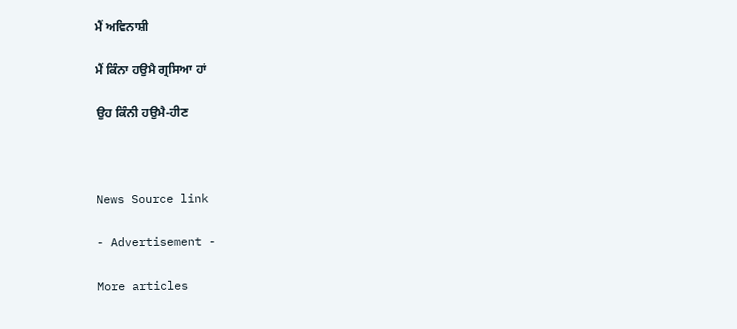ਮੈਂ ਅਵਿਨਾਸ਼ੀ

ਮੈਂ ਕਿੰਨਾ ਹਉਮੈ ਗ੍ਰਸਿਆ ਹਾਂ

ਉਹ ਕਿੰਨੀ ਹਉਮੈ-ਹੀਣ



News Source link

- Advertisement -

More articles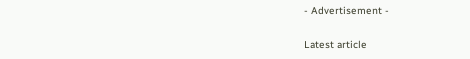- Advertisement -

Latest article